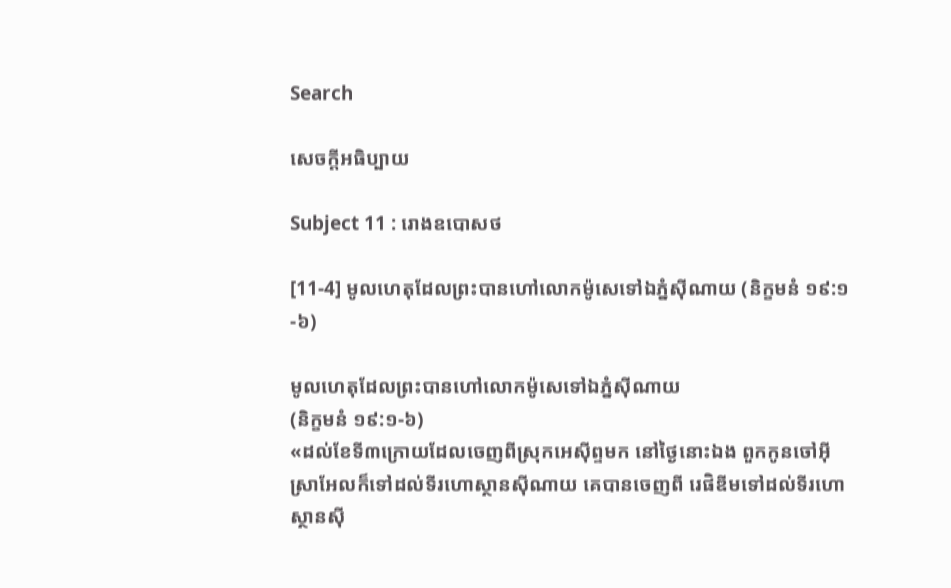Search

សេចក្តីអធិប្បាយ

Subject 11 : រោងឧបោសថ

[11-4] មូលហេតុដែលព្រះបានហៅលោកម៉ូសេទៅឯភ្នំស៊ីណាយ (និក្ខមនំ ១៩:១-៦)

មូលហេតុដែលព្រះបានហៅលោកម៉ូសេទៅឯភ្នំស៊ីណាយ
(និក្ខមនំ ១៩:១-៦)
«ដល់ខែទី៣ក្រោយដែលចេញពីស្រុកអេស៊ីព្ទមក នៅថ្ងៃនោះឯង ពួកកូនចៅអ៊ីស្រាអែលក៏ទៅដល់ទីរហោស្ថានស៊ីណាយ គេបានចេញពី រេផិឌីមទៅដល់ទីរហោស្ថានស៊ី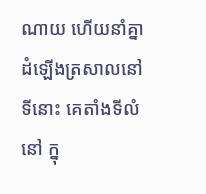ណាយ ហើយនាំគ្នាដំឡើងត្រសាលនៅទីនោះ គេតាំងទីលំនៅ ក្នុ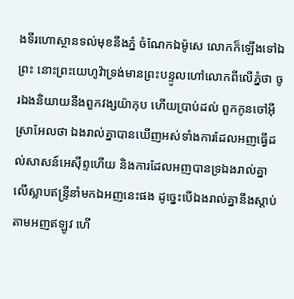ងទីរហោស្ថានទល់មុខនឹងភ្នំ ចំណែកឯម៉ូសេ លោកក៏ឡើងទៅឯព្រះ នោះព្រះយេហូវ៉ាទ្រង់មានព្រះបន្ទូលហៅលោកពីលើភ្នំថា ចូរឯងនិយាយនឹងពួកវង្សយ៉ាកុប ហើយប្រាប់ដល់ ពួកកូនចៅអ៊ីស្រាអែលថា ឯងរាល់គ្នាបានឃើញអស់ទាំងការដែលអញធ្វើដល់សាសន៍អេស៊ីព្ទហើយ និងការដែលអញបានទ្រឯងរាល់គ្នាលើស្លាបឥន្ទ្រីនាំមកឯអញនេះផង ដូច្នេះបើឯងរាល់គ្នានឹងស្តាប់តាមអញឥឡូវ ហើ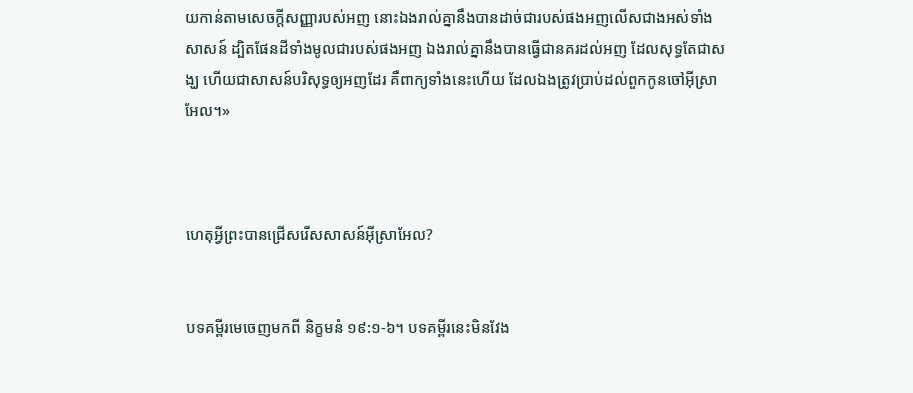យកាន់តាមសេចក្តីសញ្ញារបស់អញ នោះឯងរាល់គ្នានឹងបានដាច់ជារបស់ផងអញលើសជាងអស់ទាំងសាសន៍ ដ្បិតផែនដីទាំងមូលជារបស់ផងអញ ឯងរាល់គ្នានឹងបានធ្វើជានគរដល់អញ ដែលសុទ្ធតែជាសង្ឃ ហើយជាសាសន៍បរិសុទ្ធឲ្យអញដែរ គឺពាក្យទាំងនេះហើយ ដែលឯងត្រូវប្រាប់ដល់ពួកកូនចៅអ៊ីស្រាអែល។»



ហេតុអ្វីព្រះបានជ្រើសរើសសាសន៍អ៊ីស្រាអែល?


បទគម្ពីរមេចេញមកពី និក្ខមនំ ១៩:១-៦។ បទគម្ពីរនេះមិនវែង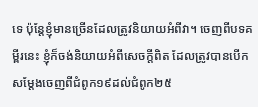ទេ ប៉ុន្តែខ្ញុំមានច្រើនដែលត្រូវនិយាយអំពីវា។ ចេញពីបទគម្ពីរនេះ ខ្ញុំក៏ចង់និយាយអំពីសេចក្តីពិត ដែលត្រូវបានបើកសម្តែងចេញពីជំពូក១៩ដល់ជំពូក២៥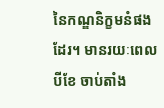នៃកណ្ឌនិក្ខមនំផងដែរ។ មានរយៈពេលបីខែ ចាប់តាំង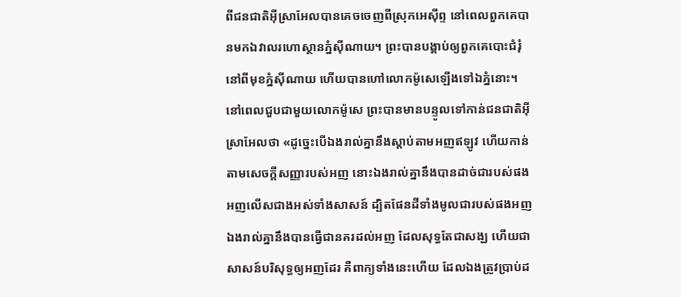ពីជនជាតិអ៊ីស្រាអែលបានគេចចេញពីស្រុកអេស៊ីព្ទ នៅពេលពួកគេបានមកឯវាលរហោស្ថានភ្នំស៊ីណាយ។ ព្រះបានបង្គាប់ឲ្យពួកគេបោះជំរុំនៅពីមុខភ្នំស៊ីណាយ ហើយបានហៅលោកម៉ូសេឡើងទៅឯភ្នំនោះ។
នៅពេលជួបជាមួយលោកម៉ូសេ ព្រះបានមានបន្ទូលទៅកាន់ជនជាតិអ៊ីស្រាអែលថា «ដូច្នេះបើឯងរាល់គ្នានឹងស្តាប់តាមអញឥឡូវ ហើយកាន់តាមសេចក្តីសញ្ញារបស់អញ នោះឯងរាល់គ្នានឹងបានដាច់ជារបស់ផងអញលើសជាងអស់ទាំងសាសន៍ ដ្បិតផែនដីទាំងមូលជារបស់ផងអញ ឯងរាល់គ្នានឹងបានធ្វើជានគរដល់អញ ដែលសុទ្ធតែជាសង្ឃ ហើយជាសាសន៍បរិសុទ្ធឲ្យអញដែរ គឺពាក្យទាំងនេះហើយ ដែលឯងត្រូវប្រាប់ដ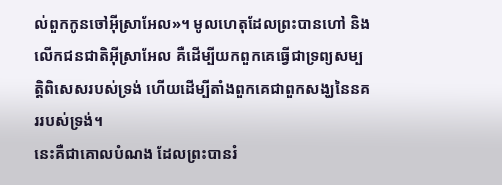ល់ពួកកូនចៅអ៊ីស្រាអែល»។ មូលហេតុដែលព្រះបានហៅ និងលើកជនជាតិអ៊ីស្រាអែល គឺដើម្បីយកពួកគេធ្វើជាទ្រព្យសម្បត្តិពិសេសរបស់ទ្រង់ ហើយដើម្បីតាំងពួកគេជាពួកសង្ឃនៃនគររបស់ទ្រង់។
នេះគឺជាគោលបំណង ដែលព្រះបានរំ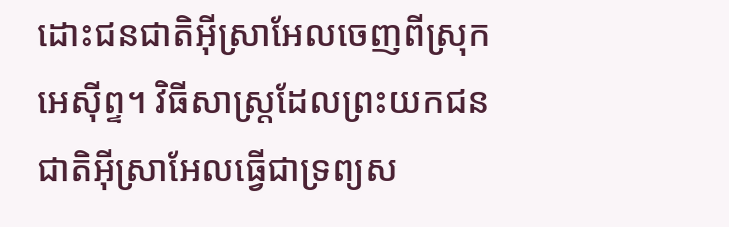ដោះជនជាតិអ៊ីស្រាអែលចេញពីស្រុកអេស៊ីព្ទ។ វិធីសាស្ត្រដែលព្រះយកជនជាតិអ៊ីស្រាអែលធ្វើជាទ្រព្យស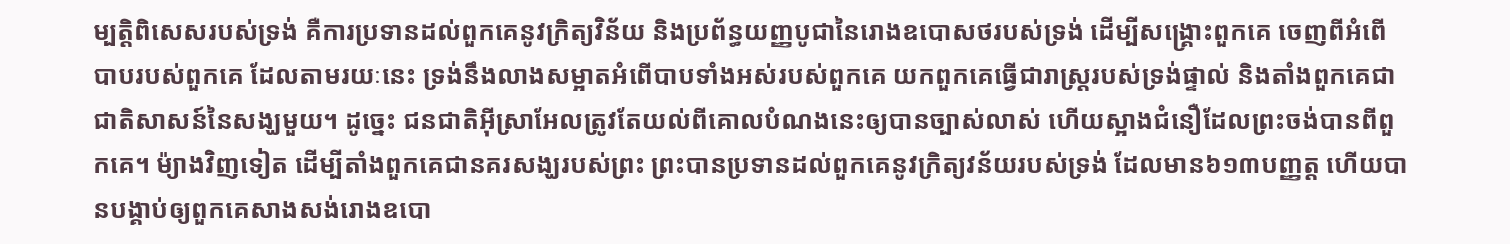ម្បត្តិពិសេសរបស់ទ្រង់ គឺការប្រទានដល់ពួកគេនូវក្រិត្យវិន័យ និងប្រព័ន្ធយញ្ញបូជានៃរោងឧបោសថរបស់ទ្រង់ ដើម្បីសង្រ្គោះពួកគេ ចេញពីអំពើបាបរបស់ពួកគេ ដែលតាមរយៈនេះ ទ្រង់នឹងលាងសម្អាតអំពើបាបទាំងអស់របស់ពួកគេ យកពួកគេធ្វើជារាស្ត្ររបស់ទ្រង់ផ្ទាល់ និងតាំងពួកគេជាជាតិសាសន៍នៃសង្ឃមួយ។ ដូច្នេះ ជនជាតិអ៊ីស្រាអែលត្រូវតែយល់ពីគោលបំណងនេះឲ្យបានច្បាស់លាស់ ហើយស្អាងជំនឿដែលព្រះចង់បានពីពួកគេ។ ម៉្យាងវិញទៀត ដើម្បីតាំងពួកគេជានគរសង្ឃរបស់ព្រះ ព្រះបានប្រទានដល់ពួកគេនូវក្រិត្យវន័យរបស់ទ្រង់ ដែលមាន៦១៣បញ្ញត្ត ហើយបានបង្គាប់ឲ្យពួកគេសាងសង់រោងឧបោ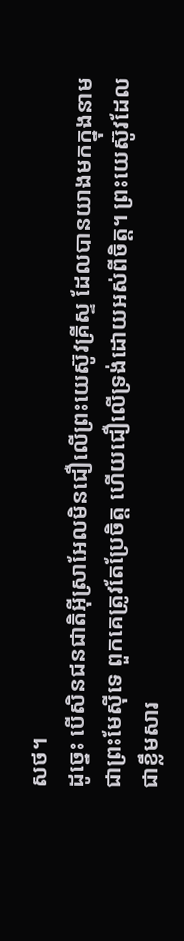សថ។
ដូច្នេះ បើសិនជនជាតិអ៊ីស្រាអែលមិនជឿលើព្រះយេស៊ូវគ្រីស្ទ ដែលបានយាងមកក្នុងនាមជាព្រះមែស៊ីទេ ពួកគេត្រូវតែប្រែចិត្ត ហើយជឿលើទ្រង់ដោយអស់ពីចិត្ត។ ព្រះយេស៊ូវដែលជាខ្លឹមសារ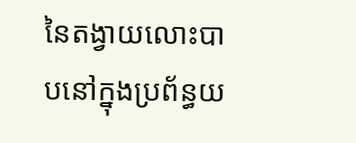នៃតង្វាយលោះបាបនៅក្នុងប្រព័ន្ធយ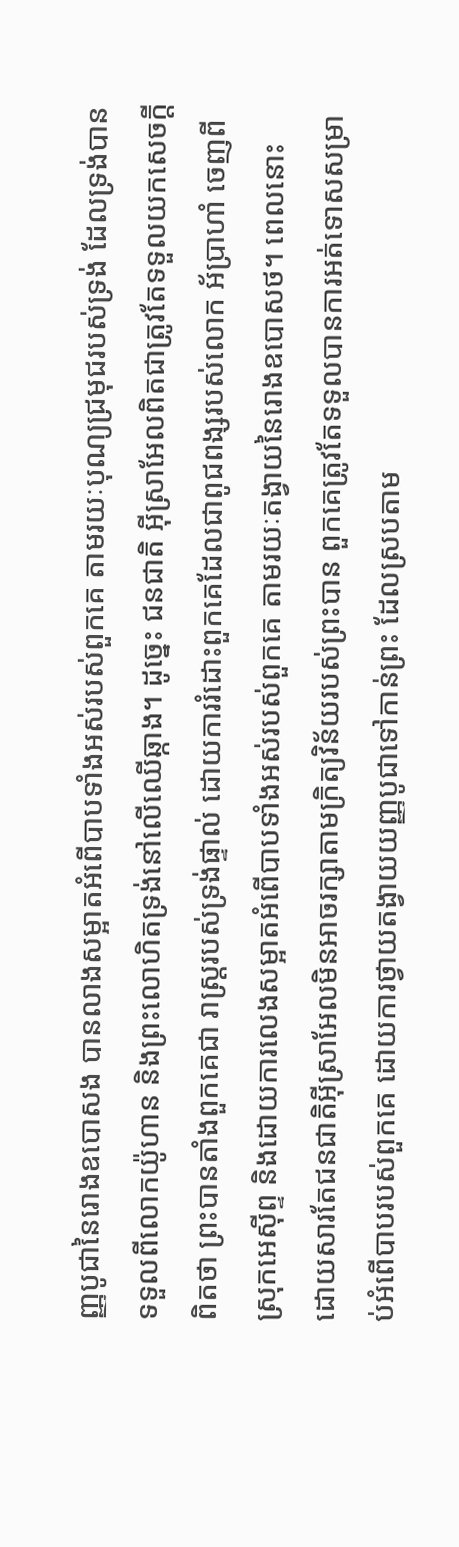ញ្ញបូជានៃរោងឧបោសង បានលាងសម្អាតអំពើបាបទាំងអស់របស់ពួកគេ តាមរយៈបុណ្យជ្រមុជរបស់ទ្រង់ ដែលទ្រង់បានទទួលពីលោកយ៉ូហាន និងព្រះលោហិតទ្រង់នៅលើឈើឆ្កាង។ ដូច្នេះ ជនជាតិ អ៊ីស្រាអែលពិតជាត្រូវតែទទួលយកសេចក្តីពិតថា ព្រះបានតាំងពួកគេជា រាស្ត្ររបស់ទ្រង់ផ្ទាល់ ដោយការរំដោះពួកគេដែលជាពូជពង្សរបស់លោក អ័ប្រាហាំ ចេញពីស្រុកអេស៊ីព្ទ និងដោយការលេងសម្អាតអំពើបាបទាំងអស់របស់ពួកគេ តាមរយៈតង្វាយនៃរោងឧបោសថ។ ពេលនោះ ដោយសារតែជនជាតិអ៊ីស្រាអែលមិនអាចរក្សាតាមក្រិត្យវិន័យរបស់ព្រះបាន ពួកគេត្រូវតែទទួលបានការអត់ទោសសម្រាប់អំពើបាបរបស់ពួកគេ ដោយការថ្វាយតង្វាយយញ្ញបូជាទៅកាន់ព្រះ ដែលស្របតាម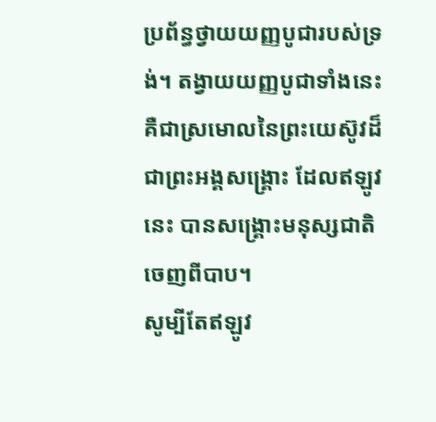ប្រព័ន្ធថ្វាយយញ្ញបូជារបស់ទ្រង់។ តង្វាយយញ្ញបូជាទាំងនេះគឺជាស្រមោលនៃព្រះយេស៊ូវដ៏ជាព្រះអង្គសង្រ្គោះ ដែលឥឡូវនេះ បានសង្រ្គោះមនុស្សជាតិចេញពីបាប។
សូម្បីតែឥឡូវ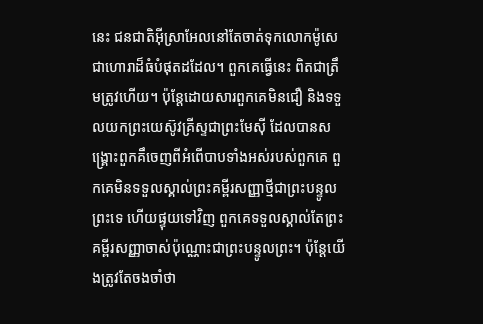នេះ ជនជាតិអ៊ីស្រាអែលនៅតែចាត់ទុកលោកម៉ូសេជាហោរាដ៏ធំបំផុតដដែល។ ពួកគេធ្វើនេះ ពិតជាត្រឹមត្រូវហើយ។ ប៉ុន្តែដោយសារពួកគេមិនជឿ និងទទួលយកព្រះយេស៊ូវគ្រីស្ទជាព្រះមែស៊ី ដែលបានសង្រ្គោះពួកគឹចេញពីអំពើបាបទាំងអស់របស់ពួកគេ ពួកគេមិនទទួលស្គាល់ព្រះគម្ពីរសញ្ញាថ្មីជាព្រះបន្ទូលព្រះទេ ហើយផ្ទុយទៅវិញ ពួកគេទទួលស្គាល់តែព្រះគម្ពីរសញ្ញាចាស់ប៉ុណ្ណោះជាព្រះបន្ទូលព្រះ។ ប៉ុន្តែយើងត្រូវតែចងចាំថា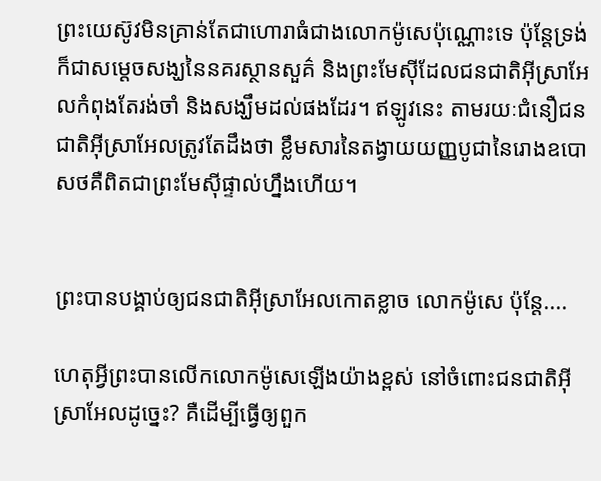ព្រះយេស៊ូវមិនគ្រាន់តែជាហោរាធំជាងលោកម៉ូសេប៉ុណ្ណោះទេ ប៉ុន្តែទ្រង់ក៏ជាសម្តេចសង្ឃនៃនគរស្ថានសួគ៌ និងព្រះមែស៊ីដែលជនជាតិអ៊ីស្រាអែលកំពុងតែរង់ចាំ និងសង្ឃឹមដល់ផងដែរ។ ឥឡូវនេះ តាមរយៈជំនឿជនជាតិអ៊ីស្រាអែលត្រូវតែដឹងថា ខ្លឹមសារនៃតង្វាយយញ្ញបូជានៃរោងឧបោសថគឺពិតជាព្រះមែស៊ីផ្ទាល់ហ្នឹងហើយ។


ព្រះបានបង្គាប់ឲ្យជនជាតិអ៊ីស្រាអែលកោតខ្លាច លោកម៉ូសេ ប៉ុន្តែ....

ហេតុអ្វីព្រះបានលើកលោកម៉ូសេឡើងយ៉ាងខ្ពស់ នៅចំពោះជនជាតិអ៊ីស្រាអែលដូច្នេះ? គឺដើម្បីធ្វើឲ្យពួក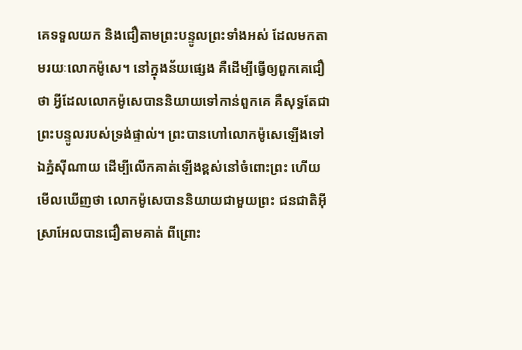គេទទួលយក និងជឿតាមព្រះបន្ទូលព្រះទាំងអស់ ដែលមកតាមរយៈលោកម៉ូសេ។ នៅក្នុងន័យផ្សេង គឺដើម្បីធ្វើឲ្យពួកគេជឿថា អ្វីដែលលោកម៉ូសេបាននិយាយទៅកាន់ពួកគេ គឺសុទ្ធតែជាព្រះបន្ទូលរបស់ទ្រង់ផ្ទាល់។ ព្រះបានហៅលោកម៉ូសេឡើងទៅឯភ្នំស៊ីណាយ ដើម្បីលើកគាត់ឡើងខ្ពស់នៅចំពោះព្រះ ហើយមើលឃើញថា លោកម៉ូសេបាននិយាយជាមួយព្រះ ជនជាតិអ៊ីស្រាអែលបានជឿតាមគាត់ ពីព្រោះ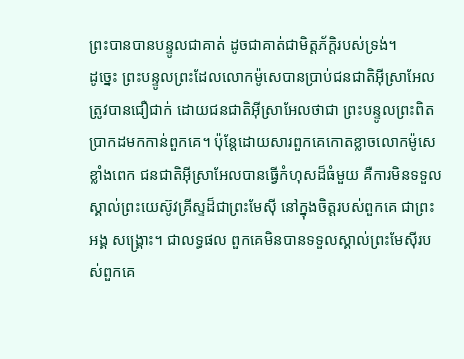ព្រះបានបានបន្ទូលជាគាត់ ដូចជាគាត់ជាមិត្តភ័ក្តិរបស់ទ្រង់។
ដូច្នេះ ព្រះបន្ទូលព្រះដែលលោកម៉ូសេបានប្រាប់ជនជាតិអ៊ីស្រាអែល ត្រូវបានជឿជាក់ ដោយជនជាតិអ៊ីស្រាអែលថាជា ព្រះបន្ទូលព្រះពិតប្រាកដមកកាន់ពួកគេ។ ប៉ុន្តែដោយសារពួកគេកោតខ្លាចលោកម៉ូសេខ្លាំងពេក ជនជាតិអ៊ីស្រាអែលបានធ្វើកំហុសដ៏ធំមួយ គឺការមិនទទួលស្គាល់ព្រះយេស៊ូវគ្រីស្ទដ៏ជាព្រះមែស៊ី នៅក្នុងចិត្តរបស់ពួកគេ ជាព្រះអង្គ សង្រ្គោះ។ ជាលទ្ធផល ពួកគេមិនបានទទួលស្គាល់ព្រះមែស៊ីរបស់ពួកគេ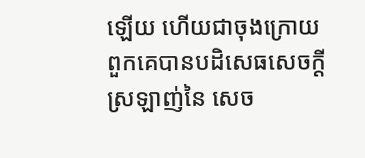ឡើយ ហើយជាចុងក្រោយ ពួកគេបានបដិសេធសេចក្តីស្រឡាញ់នៃ សេច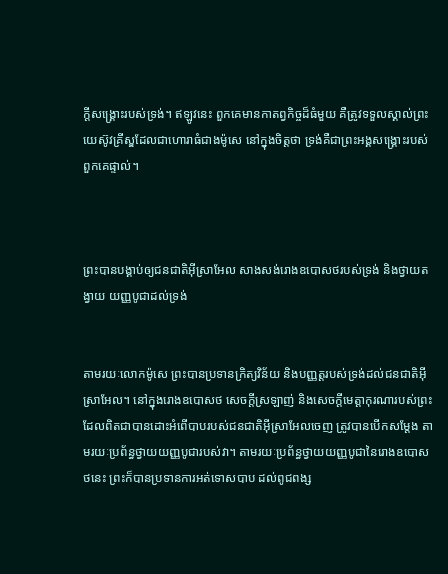ក្តីសង្រ្គោះរបស់ទ្រង់។ ឥឡូវនេះ ពួកគេមានកាតព្វកិច្ចដ៏ធំមួយ គឺត្រូវទទួលស្គាល់ព្រះយេស៊ូវគ្រីស្ឌដែលជាហោរាធំជាងម៉ូសេ នៅក្នុងចិត្តថា ទ្រង់គឺជាព្រះអង្គសង្រ្គោះរបស់ពួកគេផ្ទាល់។



ព្រះបានបង្គាប់ឲ្យជនជាតិអ៊ីស្រាអែល សាងសង់រោងឧបោសថរបស់ទ្រង់ និងថ្វាយតង្វាយ យញ្ញបូជាដល់ទ្រង់


តាមរយៈលោកម៉ូសេ ព្រះបានប្រទានក្រិត្យវិន័យ និងបញ្ញត្តរបស់ទ្រង់ដល់ជនជាតិអ៊ីស្រាអែល។ នៅក្នុងរោងឧបោសថ សេចក្តីស្រឡាញ់ និងសេចក្តីមេត្តាកុរណារបស់ព្រះ ដែលពិតជាបានដោះអំពើបាបរបស់ជនជាតិអ៊ីស្រាអែលចេញ ត្រូវបានបើកសម្តែង តាមរយៈប្រព័ន្ធថ្វាយយញ្ញបូជារបស់វា។ តាមរយៈប្រព័ន្ធថ្វាយយញ្ញបូជានៃរោងឧបោសថនេះ ព្រះក៏បានប្រទានការអត់ទោសបាប ដល់ពូជពង្ស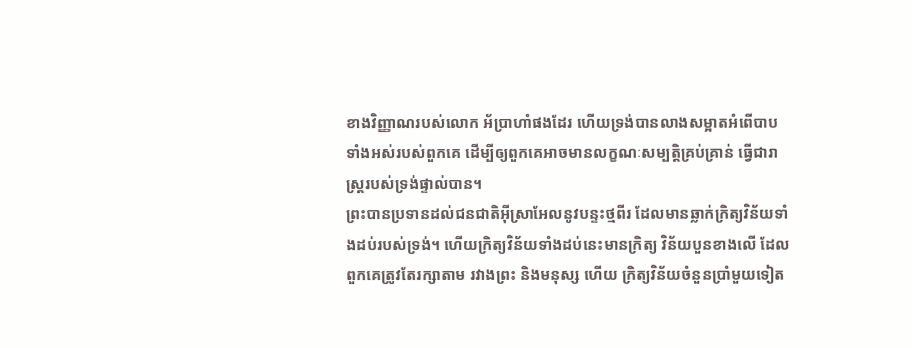ខាងវិញ្ញាណរបស់លោក អ័ប្រាហាំផងដែរ ហើយទ្រង់បានលាងសម្អាតអំពើបាបទាំងអស់របស់ពួកគេ ដើម្បីឲ្យពួកគេអាចមានលក្ខណៈសម្បត្តិគ្រប់គ្រាន់ ធ្វើជារាស្ត្ររបស់ទ្រង់ផ្ទាល់បាន។
ព្រះបានប្រទានដល់ជនជាតិអ៊ីស្រាអែលនូវបន្ទះថ្មពីរ ដែលមានឆ្លាក់ក្រិត្យវិន័យទាំងដប់របស់ទ្រង់។ ហើយក្រិត្យវិន័យទាំងដប់នេះមានក្រិត្យ វិន័យបួនខាងលើ ដែលពួកគេត្រូវតែរក្សាតាម រវាងព្រះ និងមនុស្ស ហើយ ក្រិត្យវិន័យចំនួនប្រាំមួយទៀត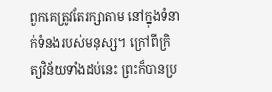ពួកគេត្រូវតែរក្សាតាម នៅក្នុងទំនាក់ទំនងរបស់មនុស្ស។ ក្រៅពីក្រិត្យវិន័យទាំងដប់នេះ ព្រះក៏បានប្រ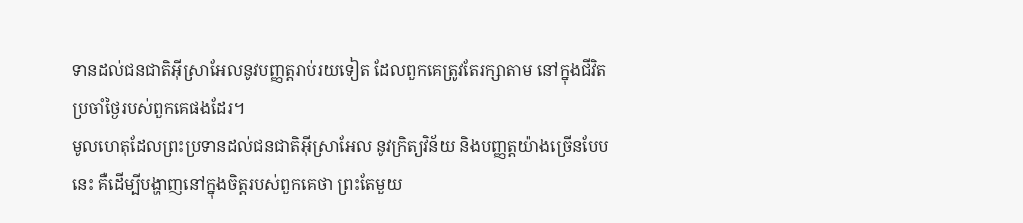ទានដល់ជនជាតិអ៊ីស្រាអែលនូវបញ្ញត្តរាប់រយទៀត ដែលពួកគេត្រូវតែរក្សាតាម នៅក្នុងជីវិតប្រចាំថ្ងៃរបស់ពួកគេផងដែរ។
មូលហេតុដែលព្រះប្រទានដល់ជនជាតិអ៊ីស្រាអែល នូវក្រិត្យវិន័យ និងបញ្ញត្តយ៉ាងច្រើនបែបនេះ គឺដើម្បីបង្ហាញនៅក្នុងចិត្តរបស់ពួកគេថា ព្រះតែមួយ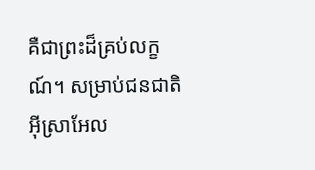គឺជាព្រះដ៏គ្រប់លក្ខណ៍។ សម្រាប់ជនជាតិអ៊ីស្រាអែល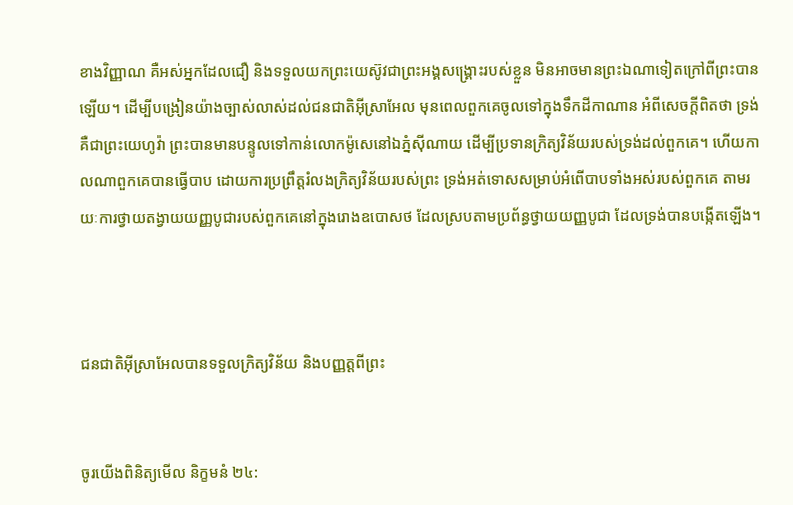ខាងវិញ្ញាណ គឺអស់អ្នកដែលជឿ និងទទួលយកព្រះយេស៊ូវជាព្រះអង្គសង្រ្គោះរបស់ខ្លួន មិនអាចមានព្រះឯណាទៀតក្រៅពីព្រះបានឡើយ។ ដើម្បីបង្រៀនយ៉ាងច្បាស់លាស់ដល់ជនជាតិអ៊ីស្រាអែល មុនពេលពួកគេចូលទៅក្នុងទឹកដីកាណាន អំពីសេចក្តីពិតថា ទ្រង់គឺជាព្រះយេហូវ៉ា ព្រះបានមានបន្ទូលទៅកាន់លោកម៉ូសេនៅឯភ្នំស៊ីណាយ ដើម្បីប្រទានក្រិត្យវិន័យរបស់ទ្រង់ដល់ពួកគេ។ ហើយកាលណាពួកគេបានធ្វើបាប ដោយការប្រព្រឹត្តរំលងក្រិត្យវិន័យរបស់ព្រះ ទ្រង់អត់ទោសសម្រាប់អំពើបាបទាំងអស់របស់ពួកគេ តាមរយៈការថ្វាយតង្វាយយញ្ញបូជារបស់ពួកគេនៅក្នុងរោងឧបោសថ ដែលស្របតាមប្រព័ន្ធថ្វាយយញ្ញបូជា ដែលទ្រង់បានបង្កើតឡើង។



ជនជាតិអ៊ីស្រាអែលបានទទួលក្រិត្យវិន័យ និងបញ្ញត្តពីព្រះ


ចូរយើងពិនិត្យមើល និក្ខមនំ ២៤: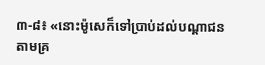៣-៨៖ «នោះម៉ូសេក៏ទៅប្រាប់ដល់បណ្តាជន តាមគ្រ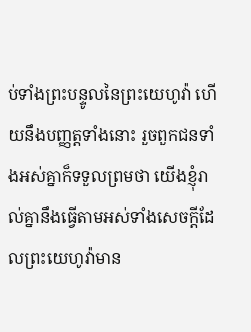ប់ទាំងព្រះបន្ទូលនៃព្រះយេហូវ៉ា ហើយនឹងបញ្ញត្តទាំងនោះ រួចពួកជនទាំងអស់គ្នាក៏ទទួលព្រមថា យើងខ្ញុំរាល់គ្នានឹងធ្វើតាមអស់ទាំងសេចក្តីដែលព្រះយេហូវ៉ាមាន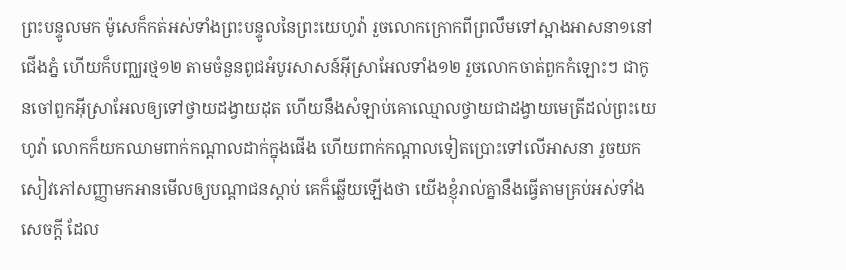ព្រះបន្ទូលមក ម៉ូសេក៏កត់អស់ទាំងព្រះបន្ទូលនៃព្រះយេហូវ៉ា រួចលោកក្រោកពីព្រលឹមទៅស្អាងអាសនា១នៅជើងភ្នំ ហើយក៏បញ្ឈរថ្ម១២ តាមចំនួនពូជអំបូរសាសន៍អ៊ីស្រាអែលទាំង១២ រួចលោកចាត់ពួកកំឡោះៗ ជាកូនចៅពួកអ៊ីស្រាអែលឲ្យទៅថ្វាយដង្វាយដុត ហើយនឹងសំឡាប់គោឈ្មោលថ្វាយជាដង្វាយមេត្រីដល់ព្រះយេហូវ៉ា លោកក៏យកឈាមពាក់កណ្តាលដាក់ក្នុងផើង ហើយពាក់កណ្តាលទៀតប្រោះទៅលើអាសនា រួចយកសៀវភៅសញ្ញាមកអានមើលឲ្យបណ្តាជនស្តាប់ គេក៏ឆ្លើយឡើងថា យើងខ្ញុំរាល់គ្នានឹងធ្វើតាមគ្រប់អស់ទាំង សេចក្តី ដែល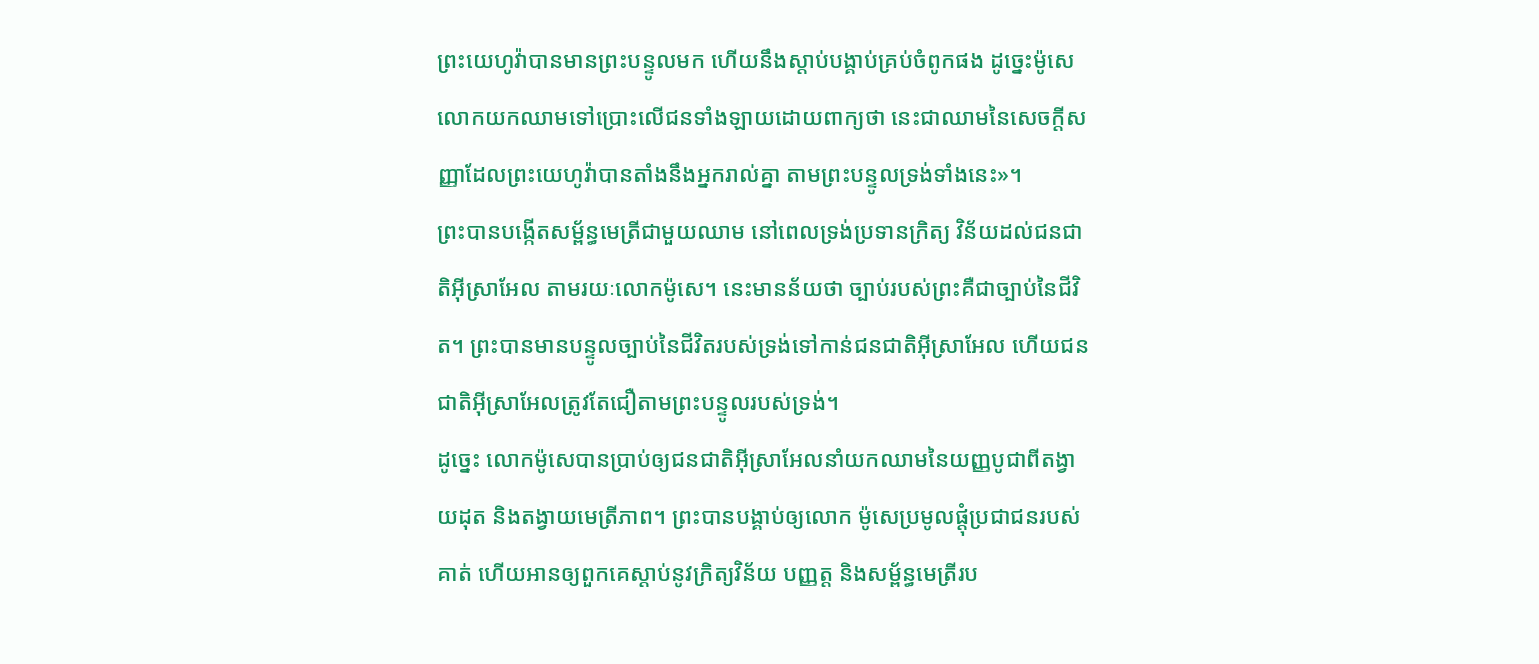ព្រះយេហូវ៉ាបានមានព្រះបន្ទូលមក ហើយនឹងស្តាប់បង្គាប់គ្រប់ចំពូកផង ដូច្នេះម៉ូសេលោកយកឈាមទៅប្រោះលើជនទាំងឡាយដោយពាក្យថា នេះជាឈាមនៃសេចក្តីសញ្ញាដែលព្រះយេហូវ៉ាបានតាំងនឹងអ្នករាល់គ្នា តាមព្រះបន្ទូលទ្រង់ទាំងនេះ»។
ព្រះបានបង្កើតសម្ព័ន្ធមេត្រីជាមួយឈាម នៅពេលទ្រង់ប្រទានក្រិត្យ វិន័យដល់ជនជាតិអ៊ីស្រាអែល តាមរយៈលោកម៉ូសេ។ នេះមានន័យថា ច្បាប់របស់ព្រះគឺជាច្បាប់នៃជីវិត។ ព្រះបានមានបន្ទូលច្បាប់នៃជីវិតរបស់ទ្រង់ទៅកាន់ជនជាតិអ៊ីស្រាអែល ហើយជនជាតិអ៊ីស្រាអែលត្រូវតែជឿតាមព្រះបន្ទូលរបស់ទ្រង់។
ដូច្នេះ លោកម៉ូសេបានប្រាប់ឲ្យជនជាតិអ៊ីស្រាអែលនាំយកឈាមនៃយញ្ញបូជាពីតង្វាយដុត និងតង្វាយមេត្រីភាព។ ព្រះបានបង្គាប់ឲ្យលោក ម៉ូសេប្រមូលផ្តុំប្រជាជនរបស់គាត់ ហើយអានឲ្យពួកគេស្តាប់នូវក្រិត្យវិន័យ បញ្ញត្ត និងសម្ព័ន្ធមេត្រីរប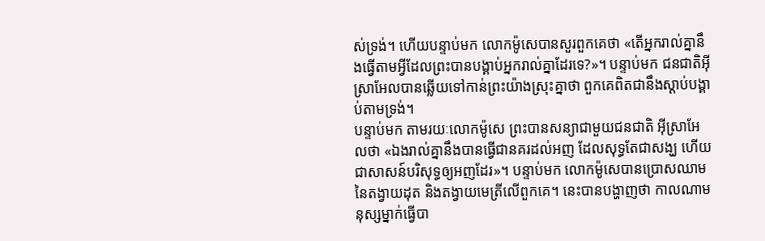ស់ទ្រង់។ ហើយបន្ទាប់មក លោកម៉ូសេបានសួរពួកគេថា «តើអ្នករាល់គ្នានឹងធ្វើតាមអ្វីដែលព្រះបានបង្គាប់អ្នករាល់គ្នាដែរទេ?»។ បន្ទាប់មក ជនជាតិអ៊ីស្រាអែលបានឆ្លើយទៅកាន់ព្រះយ៉ាងស្រុះគ្នាថា ពួកគេពិតជានឹងស្តាប់បង្គាប់តាមទ្រង់។
បន្ទាប់មក តាមរយៈលោកម៉ូសេ ព្រះបានសន្យាជាមួយជនជាតិ អ៊ីស្រាអែលថា «ឯងរាល់គ្នានឹងបានធ្វើជានគរដល់អញ ដែលសុទ្ធតែជាសង្ឃ ហើយជាសាសន៍បរិសុទ្ធឲ្យអញដែរ»។ បន្ទាប់មក លោកម៉ូសេបានប្រោសឈាមនៃតង្វាយដុត និងតង្វាយមេត្រីលើពួកគេ។ នេះបានបង្ហាញថា កាលណាមនុស្សម្នាក់ធ្វើបា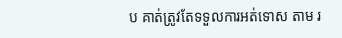ប គាត់ត្រូវតែទទួលការអត់ទោស តាម រ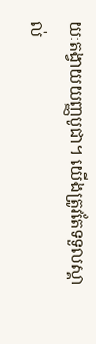យៈតង្វាយយញ្ញបូជា។ យើងត្រូវតែទទួលស្គាល់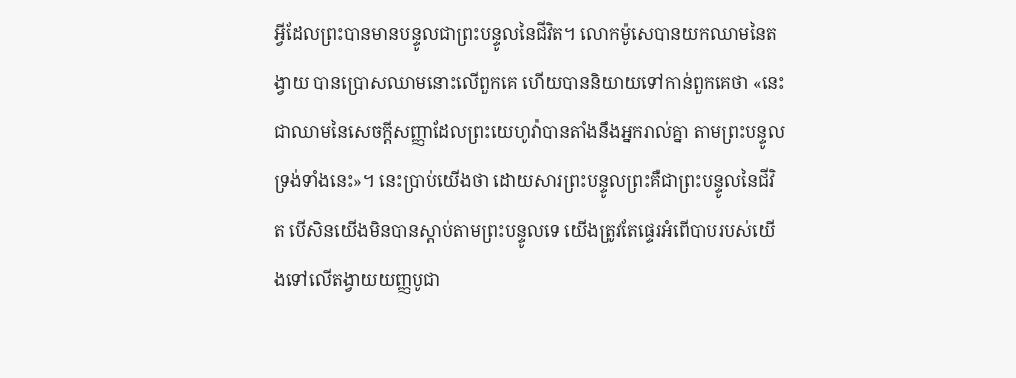អ្វីដែលព្រះបានមានបន្ទូលជាព្រះបន្ទូលនៃជីវិត។ លោកម៉ូសេបានយកឈាមនៃតង្វាយ បានប្រោសឈាមនោះលើពួកគេ ហើយបាននិយាយទៅកាន់ពួកគេថា «នេះជាឈាមនៃសេចក្តីសញ្ញាដែលព្រះយេហូវ៉ាបានតាំងនឹងអ្នករាល់គ្នា តាមព្រះបន្ទូលទ្រង់ទាំងនេះ»។ នេះប្រាប់យើងថា ដោយសារព្រះបន្ទូលព្រះគឺជាព្រះបន្ទូលនៃជីវិត បើសិនយើងមិនបានស្តាប់តាមព្រះបន្ទូលទេ យើងត្រូវតែផ្ទេរអំពើបាបរបស់យើងទៅលើតង្វាយយញ្ញបូជា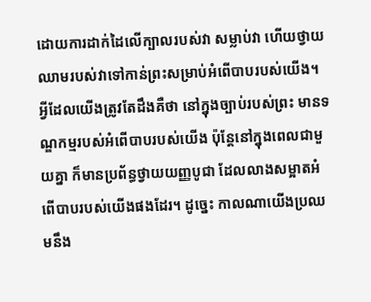ដោយការដាក់ដៃលើក្បាលរបស់វា សម្លាប់វា ហើយថ្វាយឈាមរបស់វាទៅកាន់ព្រះសម្រាប់អំពើបាបរបស់យើង។
អ្វីដែលយើងត្រូវតែដឹងគឺថា នៅក្នុងច្បាប់របស់ព្រះ មានទណ្ឌកម្មរបស់អំពើបាបរបស់យើង ប៉ុន្តែនៅក្នុងពេលជាមួយគ្នា ក៏មានប្រព័ន្ធថ្វាយយញ្ញបូជា ដែលលាងសម្អាតអំពើបាបរបស់យើងផងដែរ។ ដូច្នេះ កាលណាយើងប្រឈមនឹង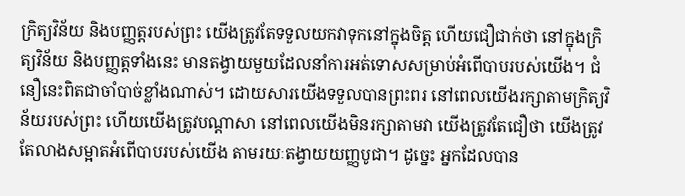ក្រិត្យវិន័យ និងបញ្ញត្តរបស់ព្រះ យើងត្រូវតែទទួលយកវាទុកនៅក្នុងចិត្ត ហើយជឿជាក់ថា នៅក្នុងក្រិត្យវិន័យ និងបញ្ញត្តទាំងនេះ មានតង្វាយមួយដែលនាំការអត់ទោសសម្រាប់អំពើបាបរបស់យើង។ ជំនឿនេះពិតជាចាំបាច់ខ្លាំងណាស់។ ដោយសារយើងទទួលបានព្រះពរ នៅពេលយើងរក្សាតាមក្រិត្យវិន័យរបស់ព្រះ ហើយយើងត្រូវបណ្តាសា នៅពេលយើងមិនរក្សាតាមវា យើងត្រូវតែជឿថា យើងត្រូវតែលាងសម្អាតអំពើបាបរបស់យើង តាមរយៈតង្វាយយញ្ញបូជា។ ដូច្នេះ អ្នកដែលបាន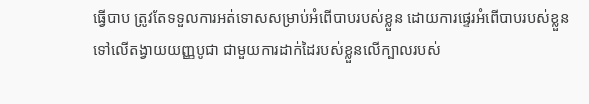ធ្វើបាប ត្រូវតែទទួលការអត់ទោសសម្រាប់អំពើបាបរបស់ខ្លួន ដោយការផ្ទេរអំពើបាបរបស់ខ្លួនទៅលើតង្វាយយញ្ញបូជា ជាមួយការដាក់ដៃរបស់ខ្លួនលើក្បាលរបស់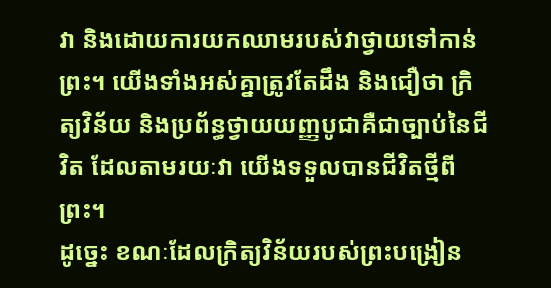វា និងដោយការយកឈាមរបស់វាថ្វាយទៅកាន់ព្រះ។ យើងទាំងអស់គ្នាត្រូវតែដឹង និងជឿថា ក្រិត្យវិន័យ និងប្រព័ន្ធថ្វាយយញ្ញបូជាគឺជាច្បាប់នៃជីវិត ដែលតាមរយៈវា យើងទទួលបានជីវិតថ្មីពីព្រះ។
ដូច្នេះ ខណៈដែលក្រិត្យវិន័យរបស់ព្រះបង្រៀន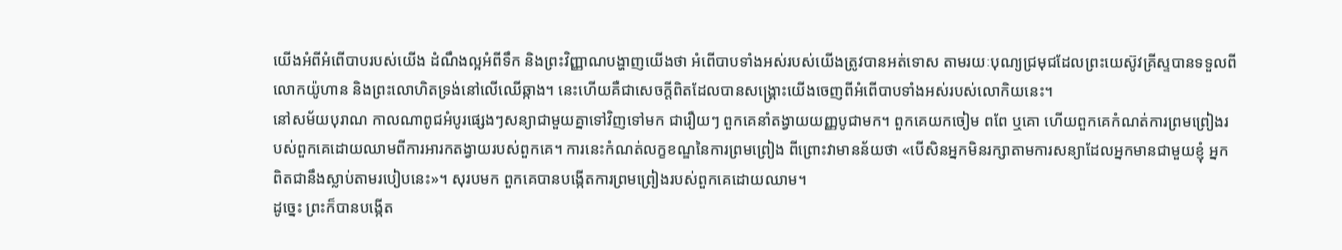យើងអំពីអំពើបាបរបស់យើង ដំណឹងល្អអំពីទឹក និងព្រះវិញ្ញាណបង្ហាញយើងថា អំពើបាបទាំងអស់របស់យើងត្រូវបានអត់ទោស តាមរយៈបុណ្យជ្រមុជដែលព្រះយេស៊ូវគ្រីស្ទបានទទួលពីលោកយ៉ូហាន និងព្រះលោហិតទ្រង់នៅលើឈើឆ្កាង។ នេះហើយគឺជាសេចក្តីពិតដែលបានសង្រ្គោះយើងចេញពីអំពើបាបទាំងអស់របស់លោកិយនេះ។
នៅសម័យបុរាណ កាលណាពូជអំបូរផ្សេងៗសន្យាជាមួយគ្នាទៅវិញទៅមក ជារឿយៗ ពួកគេនាំតង្វាយយញ្ញបូជាមក។ ពួកគេយកចៀម ពពែ ឬគោ ហើយពួកគេកំណត់ការព្រមព្រៀងរបស់ពួកគេដោយឈាមពីការអារកតង្វាយរបស់ពួកគេ។ ការនេះកំណត់លក្ខខណ្ឌនៃការព្រមព្រៀង ពីព្រោះវាមានន័យថា «បើសិនអ្នកមិនរក្សាតាមការសន្យាដែលអ្នកមានជាមួយខ្ញុំ អ្នកពិតជានឹងស្លាប់តាមរបៀបនេះ»។ សុរបមក ពួកគេបានបង្កើតការព្រមព្រៀងរបស់ពួកគេដោយឈាម។
ដូច្នេះ ព្រះក៏បានបង្កើត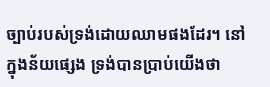ច្បាប់របស់ទ្រង់ដោយឈាមផងដែរ។ នៅក្នុងន័យផ្សេង ទ្រង់បានប្រាប់យើងថា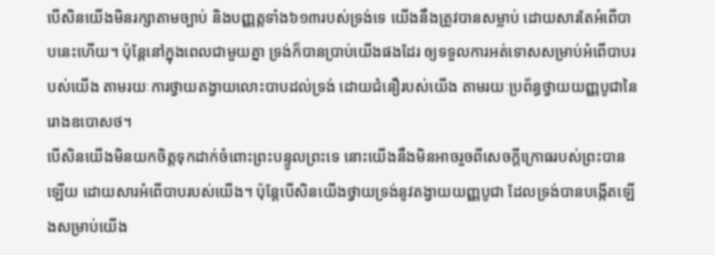បើសិនយើងមិនរក្សាតាមច្បាប់ និងបញ្ញត្តទាំង៦១៣របស់ទ្រង់ទេ យើងនឹងត្រូវបានសម្លាប់ ដោយសារតែអំពើបាបនេះហើយ។ ប៉ុន្តែនៅក្នុងពេលជាមួយគ្នា ទ្រង់ក៏បានប្រាប់យើងផងដែរ ឲ្យទទួលការអត់ទោសសម្រាប់អំពើបាបរបស់យើង តាមរយៈការថ្វាយតង្វាយលោះបាបដល់ទ្រង់ ដោយជំនឿរបស់យើង តាមរយៈប្រព័ន្ធថ្វាយយញ្ញបូជានៃរោងឧបោសថ។
បើសិនយើងមិនយកចិត្តទុកដាក់ចំពោះព្រះបន្ទូលព្រះទេ នោះយើងនឹងមិនអាចរួចពីសេចក្តីក្រោធរបស់ព្រះបានឡើយ ដោយសារអំពើបាបរបស់យើង។ ប៉ុន្តែបើសិនយើងថ្វាយទ្រង់នូវតង្វាយយញ្ញបូជា ដែលទ្រង់បានបង្កើតឡើងសម្រាប់យើង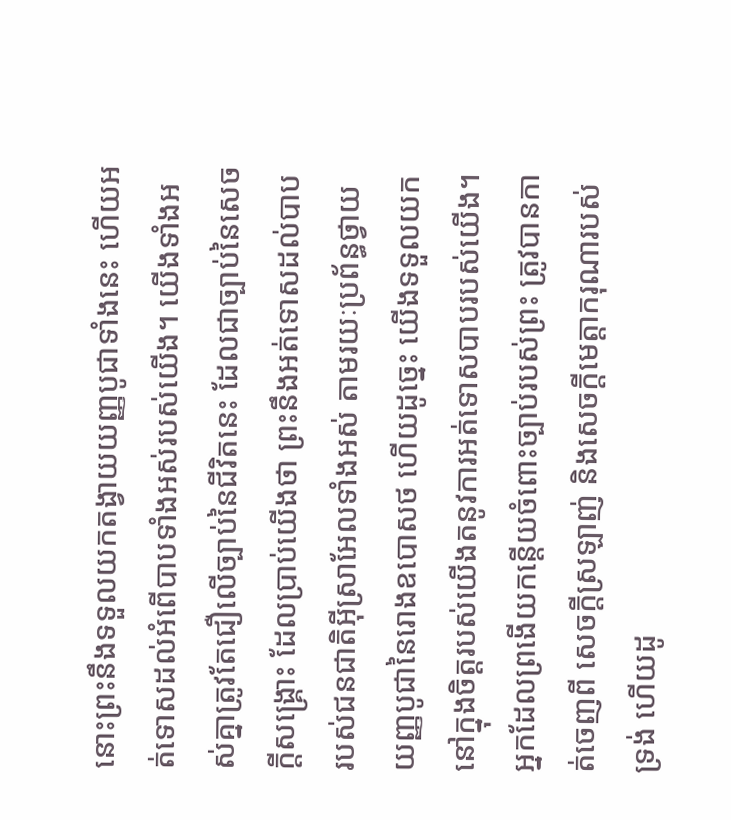នោះព្រះនឹងទទួលយកតង្វាយយញ្ញបូជាទាំងនេះ ហើយអត់ទោសដល់អំពើបាបទាំងអស់របស់យើង។ យើងទាំងអស់គ្នាត្រូវតែជឿលើច្បាប់នៃជីវិតនេះ ដែលជាច្បាប់នៃសេចក្តីសង្រ្គោះ ដែលប្រាប់យើងថា ព្រះនឹងអត់ទោសដល់បាបរបស់ជនជាតិអ៊ីស្រាអែលទាំងអស់ តាមរយៈប្រព័ន្ធថ្វាយយញ្ញបូជានៃរោងឧបោសថ ហើយដូច្នេះ យើងទទួលយកនៅក្នុងចិត្តរបស់យើងតនូវការអត់ទោសបាបរបស់យើង។ អ្នកដែលព្រងើយកន្តើយចំពោះច្បាប់របស់ព្រះ ត្រូវបានកាត់ចេញពី សេចក្តីស្រឡាញ់ និងសេចក្តីមេត្តាករុណារបស់ទ្រង់ ហើយដូ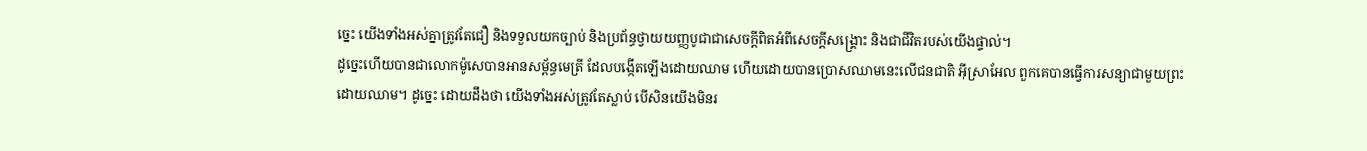ច្នេះ យើងទាំងអស់គ្នាត្រូវតែជឿ និងទទួលយកច្បាប់ និងប្រព័ន្ធថ្វាយយញ្ញបូជាជាសេចក្តីពិតអំពីសេចក្តីសង្រ្គោះ និងជាជីវិតរបស់យើងផ្ទាល់។
ដូច្នេះហើយបានជាលោកម៉ូសេបានអានសម្ព័ន្ធមេត្រី ដែលបង្កើតឡើងដោយឈាម ហើយដោយបានប្រោសឈាមនេះលើជនជាតិ អ៊ីស្រាអែល ពួកគេបានធ្វើការសន្យាជាមួយព្រះដោយឈាម។ ដូច្នេះ ដោយដឹងថា យើងទាំងអស់ត្រូវតែស្លាប់ បើសិនយើងមិនរ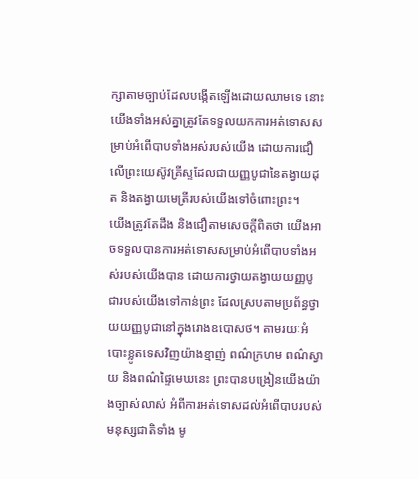ក្សាតាមច្បាប់ដែលបង្កើតឡើងដោយឈាមទេ នោះយើងទាំងអស់គ្នាត្រូវតែទទួលយកការអត់ទោសសម្រាប់អំពើបាបទាំងអស់របស់យើង ដោយការជឿលើព្រះយេស៊ូវគ្រីស្ទដែលជាយញ្ញបូជានៃតង្វាយដុត និងតង្វាយមេត្រីរបស់យើងទៅចំពោះព្រះ។
យើងត្រូវតែដឹង និងជឿតាមសេចក្តីពិតថា យើងអាចទទួលបានការអត់ទោសសម្រាប់អំពើបាបទាំងអស់របស់យើងបាន ដោយការថ្វាយតង្វាយយញ្ញបូជារបស់យើងទៅកាន់ព្រះ ដែលស្របតាមប្រព័ន្ធថ្វាយយញ្ញបូជានៅក្នុងរោងឧបោសថ។ តាមរយៈអំបោះខ្លូតទេសវិញយ៉ាងខ្មាញ់ ពណ៌ក្រហម ពណ៌ស្វាយ និងពណ៌ផ្ទៃមេឃនេះ ព្រះបានបង្រៀនយើងយ៉ាងច្បាស់លាស់ អំពីការអត់ទោសដល់អំពើបាបរបស់មនុស្សជាតិទាំង មូ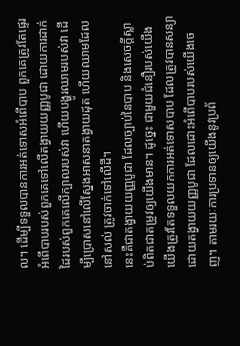ល។ ដើម្បីទទួលបានការអត់ទោសអំពើបាប ពួកគេត្រូវតែផ្ទេរអំពើបាបរបស់ពួកគេទៅលើតង្វាយយញ្ញបូជា ដោយការដាក់ដៃរបស់ពួកគេលើក្បាលរបស់វា ហើយបង្ហូរឈាមរបស់វា ដើម្បីប្រោសនៅលើស្នែងអាសនាតង្វាយដុត ហើយឈាមដែលនៅសល់ ត្រូវចាក់ទៅលើដី។
នេះគឺជាតង្វាយយញ្ញបូជា ដែលច្បាប់នៃបាប និងសេចក្តីស្លាប់ពិតជាតម្រូវឲ្យយើងមាន។ ដូច្នេះ ជាមួយជំនឿរបស់យើង យើងត្រូវតែទទួលយកការអត់ទោសបាប ដែលត្រូវបានសន្យា ដោយតង្វាយយញ្ញបូជា ដែលដោះអំពើបាបរបស់យើងចេញ។ តាមរយៈការប្រទានឲ្យយើងនូវប្រព័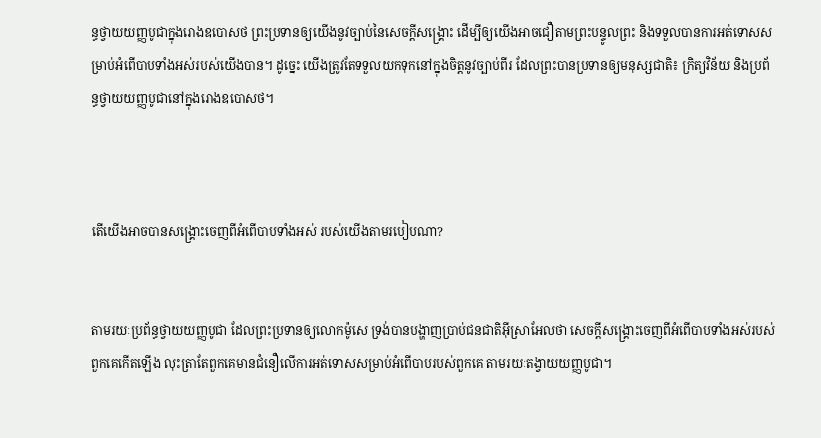ន្ធថ្វាយយញ្ញបូជាក្នុងរោងឧបោសថ ព្រះប្រទានឲ្យយើងនូវច្បាប់នៃសេចក្តីសង្រ្គោះ ដើម្បីឲ្យយើងអាចជឿតាមព្រះបន្ទូលព្រះ និងទទួលបានការអត់ទោសសម្រាប់អំពើបាបទាំងអស់របស់យើងបាន។ ដូច្នេះ យើងត្រូវតែទទួលយកទុកនៅក្នុងចិត្តនូវច្បាប់ពីរ ដែលព្រះបានប្រទានឲ្យមនុស្សជាតិ៖ ក្រិត្យវិន័យ និងប្រព័ន្ធថ្វាយយញ្ញបូជានៅក្នុងរោងឧបោសថ។



តើយើងអាចបានសង្រ្គោះចេញពីអំពើបាបទាំងអស់ របស់យើងតាមរបៀបណា?


តាមរយៈប្រព័ន្ធថ្វាយយញ្ញបូជា ដែលព្រះប្រទានឲ្យលោកម៉ូសេ ទ្រង់បានបង្ហាញប្រាប់ជនជាតិអ៊ីស្រាអែលថា សេចក្តីសង្រ្គោះចេញពីអំពើបាបទាំងអស់របស់ពួកគេកើតឡើង លុះត្រាតែពួកគេមានជំនឿលើការអត់ទោសសម្រាប់អំពើបាបរបស់ពួកគេ តាមរយៈតង្វាយយញ្ញបូជា។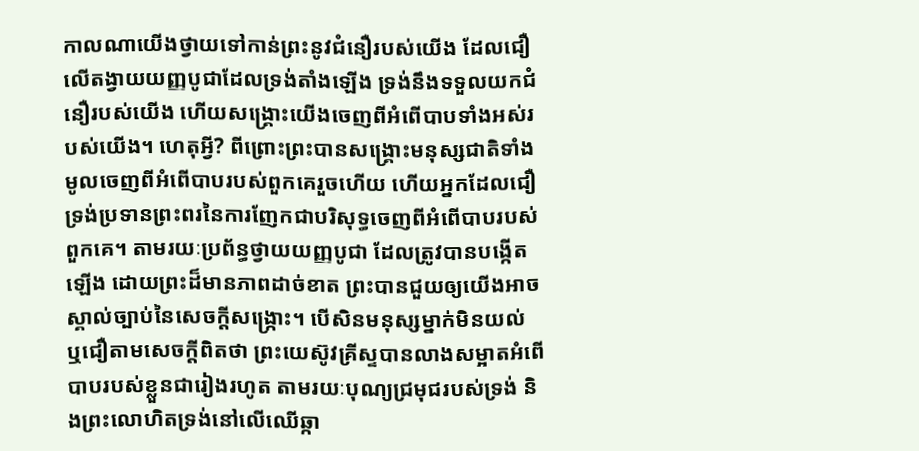កាលណាយើងថ្វាយទៅកាន់ព្រះនូវជំនឿរបស់យើង ដែលជឿលើតង្វាយយញ្ញបូជាដែលទ្រង់តាំងឡើង ទ្រង់នឹងទទួលយកជំនឿរបស់យើង ហើយសង្រ្គោះយើងចេញពីអំពើបាបទាំងអស់របស់យើង។ ហេតុអ្វី? ពីព្រោះព្រះបានសង្រ្គោះមនុស្សជាតិទាំងមូលចេញពីអំពើបាបរបស់ពួកគេរួចហើយ ហើយអ្នកដែលជឿ ទ្រង់ប្រទានព្រះពរនៃការញែកជាបរិសុទ្ធចេញពីអំពើបាបរបស់ពួកគេ។ តាមរយៈប្រព័ន្ធថ្វាយយញ្ញបូជា ដែលត្រូវបានបង្កើតឡើង ដោយព្រះដ៏មានភាពដាច់ខាត ព្រះបានជួយឲ្យយើងអាចស្គាល់ច្បាប់នៃសេចក្តីសង្រ្កោះ។ បើសិនមនុស្សម្នាក់មិនយល់ ឬជឿតាមសេចក្តីពិតថា ព្រះយេស៊ូវគ្រីស្ទបានលាងសម្អាតអំពើបាបរបស់ខ្លួនជារៀងរហូត តាមរយៈបុណ្យជ្រមុជរបស់ទ្រង់ និងព្រះលោហិតទ្រង់នៅលើឈើឆ្កា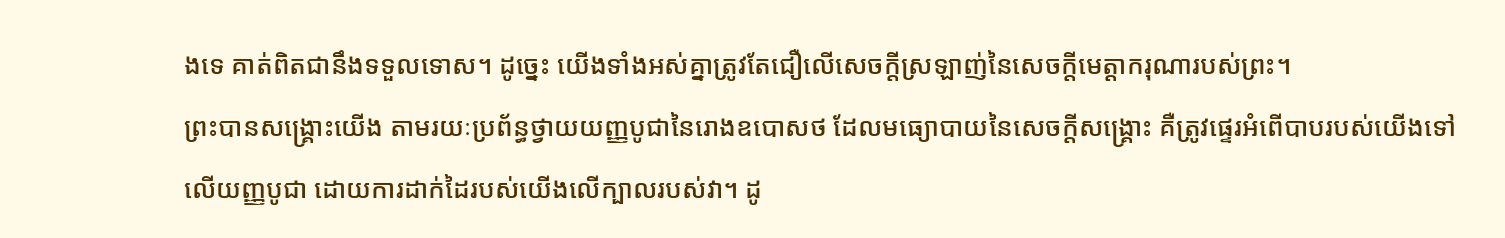ងទេ គាត់ពិតជានឹងទទួលទោស។ ដូច្នេះ យើងទាំងអស់គ្នាត្រូវតែជឿលើសេចក្តីស្រឡាញ់នៃសេចក្តីមេត្តាករុណារបស់ព្រះ។
ព្រះបានសង្រ្គោះយើង តាមរយៈប្រព័ន្ធថ្វាយយញ្ញបូជានៃរោងឧបោសថ ដែលមធ្យោបាយនៃសេចក្តីសង្រ្គោះ គឺត្រូវផ្ទេរអំពើបាបរបស់យើងទៅលើយញ្ញបូជា ដោយការដាក់ដៃរបស់យើងលើក្បាលរបស់វា។ ដូ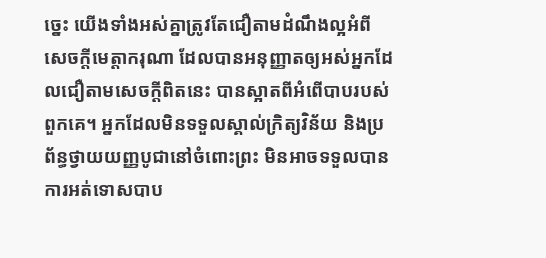ច្នេះ យើងទាំងអស់គ្នាត្រូវតែជឿតាមដំណឹងល្អអំពីសេចក្តីមេត្តាករុណា ដែលបានអនុញ្ញាតឲ្យអស់អ្នកដែលជឿតាមសេចក្តីពិតនេះ បានស្អាតពីអំពើបាបរបស់ពួកគេ។ អ្នកដែលមិនទទួលស្គាល់ក្រិត្យវិន័យ និងប្រព័ន្ធថ្វាយយញ្ញបូជានៅចំពោះព្រះ មិនអាចទទួលបានការអត់ទោសបាប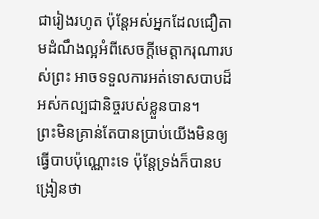ជារៀងរហូត ប៉ុន្តែអស់អ្នកដែលជឿតាមដំណឹងល្អអំពីសេចក្តីមេត្តាករុណារបស់ព្រះ អាចទទួលការអត់ទោសបាបដ៏អស់កល្បជានិច្ចរបស់ខ្លួនបាន។
ព្រះមិនគ្រាន់តែបានប្រាប់យើងមិនឲ្យធ្វើបាបប៉ុណ្ណោះទេ ប៉ុន្តែទ្រង់ក៏បានបង្រៀនថា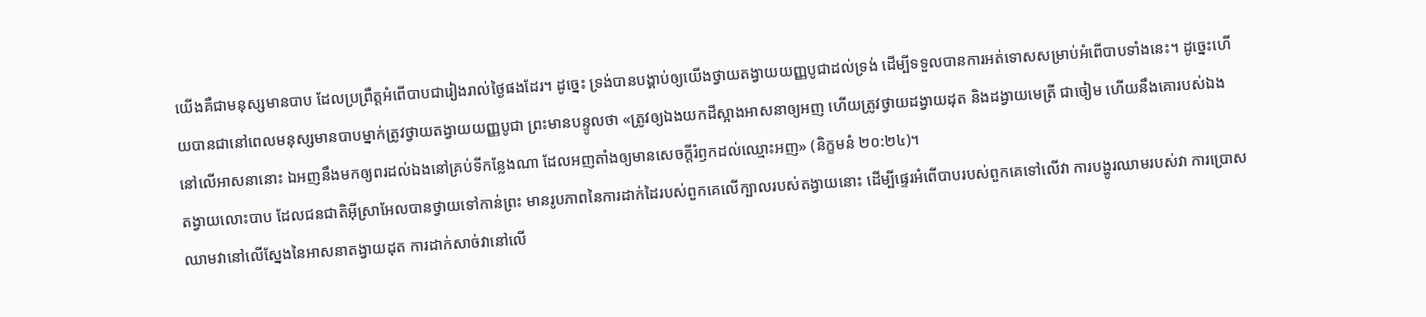យើងគឺជាមនុស្សមានបាប ដែលប្រព្រឹត្តអំពើបាបជារៀងរាល់ថ្ងៃផងដែរ។ ដូច្នេះ ទ្រង់បានបង្គាប់ឲ្យយើងថ្វាយតង្វាយយញ្ញបូជាដល់ទ្រង់ ដើម្បីទទួលបានការអត់ទោសសម្រាប់អំពើបាបទាំងនេះ។ ដូច្នេះហើយបានជានៅពេលមនុស្សមានបាបម្នាក់ត្រូវថ្វាយតង្វាយយញ្ញបូជា ព្រះមានបន្ទូលថា «ត្រូវឲ្យឯងយកដីស្អាងអាសនាឲ្យអញ ហើយត្រូវថ្វាយដង្វាយដុត និងដង្វាយមេត្រី ជាចៀម ហើយនឹងគោរបស់ឯង នៅលើអាសនានោះ ឯអញនឹងមកឲ្យពរដល់ឯងនៅគ្រប់ទីកន្លែងណា ដែលអញតាំងឲ្យមានសេចក្តីរំឭកដល់ឈ្មោះអញ» (និក្ខមនំ ២០:២៤)។
តង្វាយលោះបាប ដែលជនជាតិអ៊ីស្រាអែលបានថ្វាយទៅកាន់ព្រះ មានរូបភាពនៃការដាក់ដៃរបស់ពួកគេលើក្បាលរបស់តង្វាយនោះ ដើម្បីផ្ទេរអំពើបាបរបស់ពួកគេទៅលើវា ការបង្ហូរឈាមរបស់វា ការប្រោសឈាមវានៅលើស្នែងនៃអាសនាតង្វាយដុត ការដាក់សាច់វានៅលើ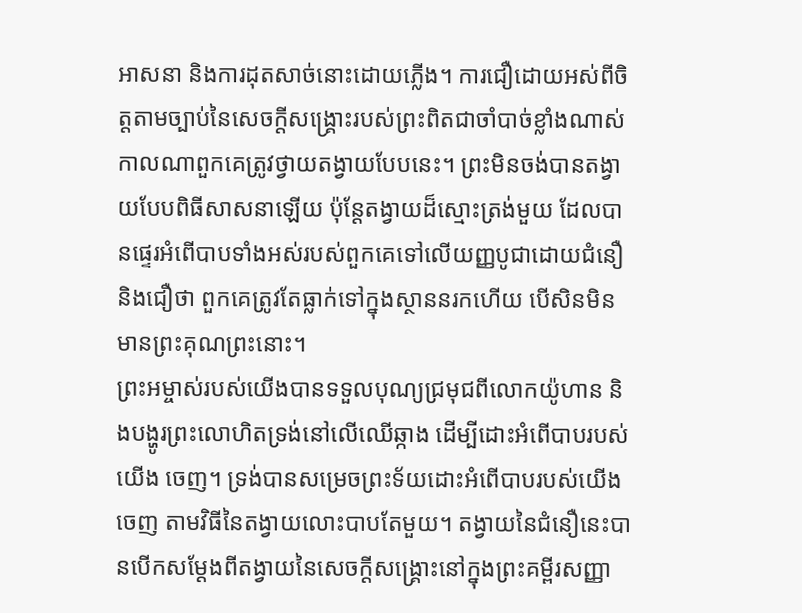អាសនា និងការដុតសាច់នោះដោយភ្លើង។ ការជឿដោយអស់ពីចិត្តតាមច្បាប់នៃសេចក្តីសង្រ្គោះរបស់ព្រះពិតជាចាំបាច់ខ្លាំងណាស់ កាលណាពួកគេត្រូវថ្វាយតង្វាយបែបនេះ។ ព្រះមិនចង់បានតង្វាយបែបពិធីសាសនាឡើយ ប៉ុន្តែតង្វាយដ៏ស្មោះត្រង់មួយ ដែលបានផ្ទេរអំពើបាបទាំងអស់របស់ពួកគេទៅលើយញ្ញបូជាដោយជំនឿ និងជឿថា ពួកគេត្រូវតែធ្លាក់ទៅក្នុងស្ថាននរកហើយ បើសិនមិនមានព្រះគុណព្រះនោះ។
ព្រះអម្ចាស់របស់យើងបានទទួលបុណ្យជ្រមុជពីលោកយ៉ូហាន និងបង្ហូរព្រះលោហិតទ្រង់នៅលើឈើឆ្កាង ដើម្បីដោះអំពើបាបរបស់យើង ចេញ។ ទ្រង់បានសម្រេចព្រះទ័យដោះអំពើបាបរបស់យើងចេញ តាមវិធីនៃតង្វាយលោះបាបតែមួយ។ តង្វាយនៃជំនឿនេះបានបើកសម្តែងពីតង្វាយនៃសេចក្តីសង្រ្គោះនៅក្នុងព្រះគម្ពីរសញ្ញា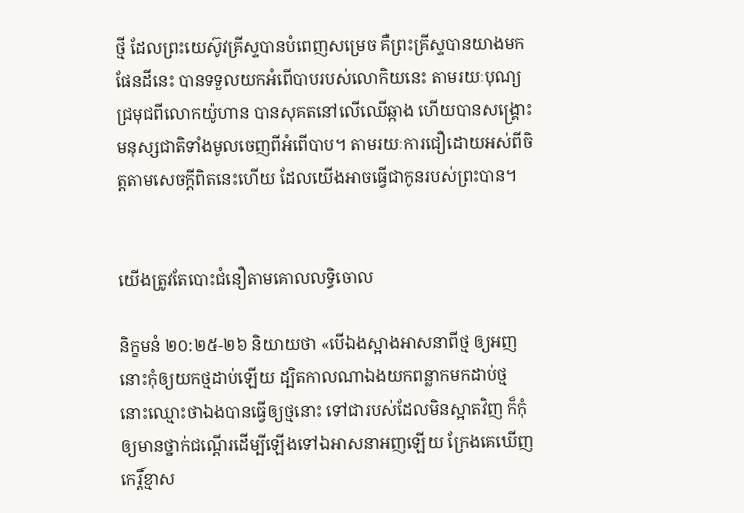ថ្មី ដែលព្រះយេស៊ូវគ្រីស្ទបានបំពេញសម្រេច គឺព្រះគ្រីស្ទបានយាងមកផែនដីនេះ បានទទួលយកអំពើបាបរបស់លោកិយនេះ តាមរយៈបុណ្យជ្រមុជពីលោកយ៉ូហាន បានសុគតនៅលើឈើឆ្កាង ហើយបានសង្រ្គោះមនុស្សជាតិទាំងមូលចេញពីអំពើបាប។ តាមរយៈការជឿដោយអស់ពីចិត្តតាមសេចក្តីពិតនេះហើយ ដែលយើងអាចធ្វើជាកូនរបស់ព្រះបាន។


យើងត្រូវតែបោះជំនឿតាមគោលលទ្ធិចោល

និក្ខមនំ ២០:២៥-២៦ និយាយថា «បើឯងស្អាងអាសនាពីថ្ម ឲ្យអញ នោះកុំឲ្យយកថ្មដាប់ឡើយ ដ្បិតកាលណាឯងយកពន្លាកមកដាប់ថ្ម នោះឈ្មោះថាឯងបានធ្វើឲ្យថ្មនោះ ទៅជារបស់ដែលមិនស្អាតវិញ ក៏កុំឲ្យមានថ្នាក់ជណ្តើរដើម្បីឡើងទៅឯអាសនាអញឡើយ ក្រែងគេឃើញកេរ្តិ៍ខ្មាស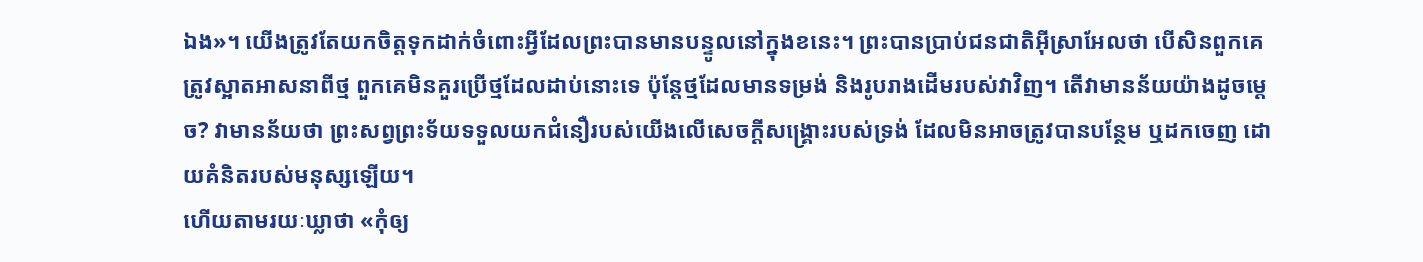ឯង»។ យើងត្រូវតែយកចិត្តទុកដាក់ចំពោះអ្វីដែលព្រះបានមានបន្ទូលនៅក្នុងខនេះ។ ព្រះបានប្រាប់ជនជាតិអ៊ីស្រាអែលថា បើសិនពួកគេត្រូវស្អាតអាសនាពីថ្ម ពួកគេមិនគួរប្រើថ្មដែលដាប់នោះទេ ប៉ុន្តែថ្មដែលមានទម្រង់ និងរូបរាងដើមរបស់វាវិញ។ តើវាមានន័យយ៉ាងដូចម្តេច? វាមានន័យថា ព្រះសព្វព្រះទ័យទទួលយកជំនឿរបស់យើងលើសេចក្តីសង្រ្គោះរបស់ទ្រង់ ដែលមិនអាចត្រូវបានបន្ថែម ឬដកចេញ ដោយគំនិតរបស់មនុស្សឡើយ។
ហើយតាមរយៈឃ្លាថា «កុំឲ្យ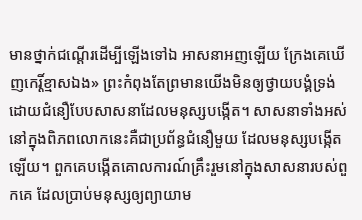មានថ្នាក់ជណ្តើរដើម្បីឡើងទៅឯ អាសនាអញឡើយ ក្រែងគេឃើញកេរ្តិ៍ខ្មាសឯង» ព្រះកំពុងតែព្រមានយើងមិនឲ្យថ្វាយបង្គំទ្រង់ ដោយជំនឿបែបសាសនាដែលមនុស្សបង្កើត។ សាសនាទាំងអស់នៅក្នុងពិភពលោកនេះគឺជាប្រព័ន្ធជំនឿមួយ ដែលមនុស្សបង្កើតឡើយ។ ពួកគេបង្កើតគោលការណ៍គ្រឹះរួមនៅក្នុងសាសនារបស់ពួកគេ ដែលប្រាប់មនុស្សឲ្យព្យាយាម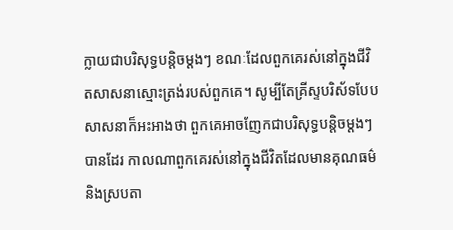ក្លាយជាបរិសុទ្ធបន្តិចម្តងៗ ខណៈដែលពួកគេរស់នៅក្នុងជីវិតសាសនាស្មោះត្រង់របស់ពួកគេ។ សូម្បីតែគ្រីស្ទបរិស័ទបែបសាសនាក៏អះអាងថា ពួកគេអាចញែកជាបរិសុទ្ធបន្តិចម្តងៗបានដែរ កាលណាពួកគេរស់នៅក្នុងជីវិតដែលមានគុណធម៌ និងស្របតា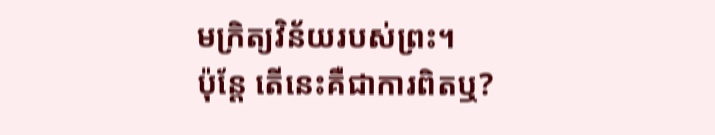មក្រិត្យវិន័យរបស់ព្រះ។
ប៉ុន្តែ តើនេះគឺជាការពិតឬ?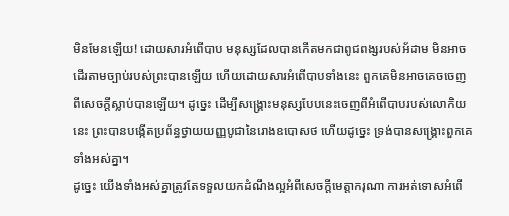មិនមែនឡើយ! ដោយសារអំពើបាប មនុស្សដែលបានកើតមកជាពូជពង្សរបស់អ័ដាម មិនអាចដើរតាមច្បាប់របស់ព្រះបានឡើយ ហើយដោយសារអំពើបាបទាំងនេះ ពួកគេមិនអាចគេចចេញពីសេចក្តីស្លាប់បានឡើយ។ ដូច្នេះ ដើម្បីសង្រ្គោះមនុស្សបែបនេះចេញពីអំពើបាបរបស់លោកិយនេះ ព្រះបានបង្កើតប្រព័ន្ធថ្វាយយញ្ញបូជានៃរោងឧបោសថ ហើយដូច្នេះ ទ្រង់បានសង្រ្គោះពួកគេទាំងអស់គ្នា។
ដូច្នេះ យើងទាំងអស់គ្នាត្រូវតែទទួលយកដំណឹងល្អអំពីសេចក្តីមេត្តាករុណា ការអត់ទោសអំពើ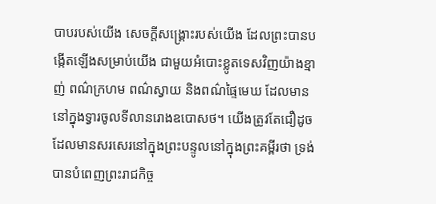បាបរបស់យើង សេចក្តីសង្រ្គោះរបស់យើង ដែលព្រះបានបង្កើតឡើងសម្រាប់យើង ជាមួយអំបោះខ្លូតទេសវិញយ៉ាងខ្មាញ់ ពណ៌ក្រហម ពណ៌ស្វាយ និងពណ៌ផ្ទៃមេឃ ដែលមាននៅក្នុងទ្វារចូលទីលានរោងឧបោសថ។ យើងត្រូវតែជឿដូចដែលមានសរសេរនៅក្នុងព្រះបន្ទូលនៅក្នុងព្រះគម្ពីរថា ទ្រង់បានបំពេញព្រះរាជកិច្ច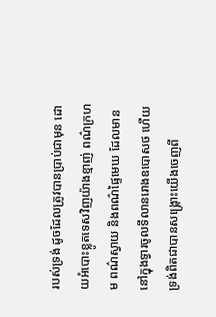របស់ទ្រង់ ដូចដែលត្រូវបានប្រាប់ជាមុន ដោយអំបោះខ្លូតទេសវិញយ៉ាងខ្មាញ់ ពណ៌ក្រហម ពណ៌ស្វាយ និងពណ៌ផ្ទៃមេឃ ដែលមាននៅក្នុងទ្វារចូលទីលានរោងឧបោសថ ហើយទ្រង់ពិតជាបានសង្រ្គោះយើងចេញពី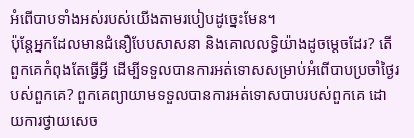អំពើបាបទាំងអស់របស់យើងតាមរបៀបដូច្នេះមែន។
ប៉ុន្តែអ្នកដែលមានជំនឿបែបសាសនា និងគោលលទ្ធិយ៉ាងដូចម្តេចដែរ? តើពួកគេកំពុងតែធ្វើអ្វី ដើម្បីទទួលបានការអត់ទោសសម្រាប់អំពើបាបប្រចាំថ្ងៃរបស់ពួកគេ? ពួកគេព្យាយាមទទួលបានការអត់ទោសបាបរបស់ពួកគេ ដោយការថ្វាយសេច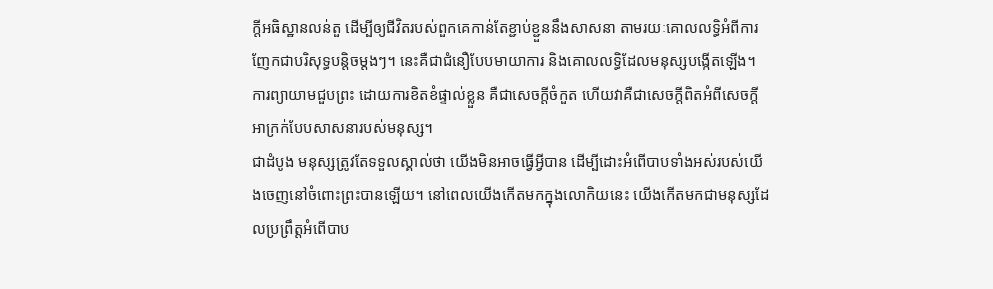ក្តីអធិស្ឋានលន់តួ ដើម្បីឲ្យជីវិតរបស់ពួកគេកាន់តែខ្ជាប់ខ្ជួននឹងសាសនា តាមរយៈគោលលទ្ធិអំពីការញែកជាបរិសុទ្ធបន្តិចម្តងៗ។ នេះគឺជាជំនឿបែបមាយាការ និងគោលលទ្ធិដែលមនុស្សបង្កើតឡើង។ ការព្យាយាមជួបព្រះ ដោយការខិតខំផ្ទាល់ខ្លួន គឺជាសេចក្តីចំកួត ហើយវាគឺជាសេចក្តីពិតអំពីសេចក្តីអាក្រក់បែបសាសនារបស់មនុស្ស។
ជាដំបូង មនុស្សត្រូវតែទទួលស្គាល់ថា យើងមិនអាចធ្វើអ្វីបាន ដើម្បីដោះអំពើបាបទាំងអស់របស់យើងចេញនៅចំពោះព្រះបានឡើយ។ នៅពេលយើងកើតមកក្នុងលោកិយនេះ យើងកើតមកជាមនុស្សដែលប្រព្រឹត្តអំពើបាប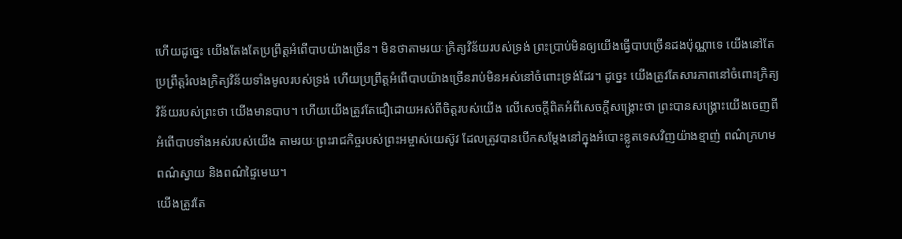ហើយដូច្នេះ យើងតែងតែប្រព្រឹត្តអំពើបាបយ៉ាងច្រើន។ មិនថាតាមរយៈក្រិត្យវិន័យរបស់ទ្រង់ ព្រះប្រាប់មិនឲ្យយើងធ្វើបាបច្រើនដងប៉ុណ្ណាទេ យើងនៅតែប្រព្រឹត្តរំលងក្រិត្យវិន័យទាំងមូលរបស់ទ្រង់ ហើយប្រព្រឹត្តអំពើបាបយ៉ាងច្រើនរាប់មិនអស់នៅចំពោះទ្រង់ដែរ។ ដូច្នេះ យើងត្រូវតែសារភាពនៅចំពោះក្រិត្យវិន័យរបស់ព្រះថា យើងមានបាប។ ហើយយើងត្រូវតែជឿដោយអស់ពីចិត្តរបស់យើង លើសេចក្តីពិតអំពីសេចក្តីសង្រ្គោះថា ព្រះបានសង្រ្គោះយើងចេញពីអំពើបាបទាំងអស់របស់យើង តាមរយៈព្រះរាជកិច្ចរបស់ព្រះអម្ចាស់យេស៊ូវ ដែលត្រូវបានបើកសម្តែងនៅក្នុងអំបោះខ្លូតទេសវិញយ៉ាងខ្មាញ់ ពណ៌ក្រហម ពណ៌ស្វាយ និងពណ៌ផ្ទៃមេឃ។
យើងត្រូវតែ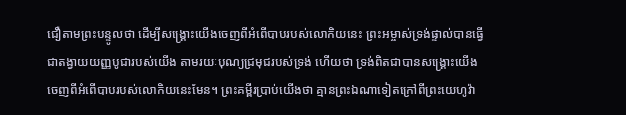ជឿតាមព្រះបន្ទូលថា ដើម្បីសង្រ្គោះយើងចេញពីអំពើបាបរបស់លោកិយនេះ ព្រះអម្ចាស់ទ្រង់ផ្ទាល់បានធ្វើជាតង្វាយយញ្ញបូជារបស់យើង តាមរយៈបុណ្យជ្រមុជរបស់ទ្រង់ ហើយថា ទ្រង់ពិតជាបានសង្រ្គោះយើងចេញពីអំពើបាបរបស់លោកិយនេះមែន។ ព្រះគម្ពីរប្រាប់យើងថា គ្មានព្រះឯណាទៀតក្រៅពីព្រះយេហូវ៉ា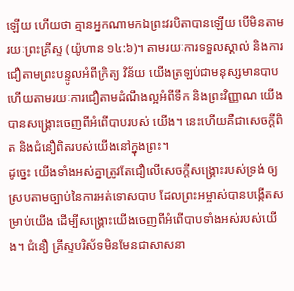ឡើយ ហើយថា គ្មានអ្នកណាមកឯព្រះវរបិតាបានឡើយ បើមិនតាមរយៈព្រះគ្រីស្ទ (យ៉ូហាន ១៤:៦)។ តាមរយៈការទទួលស្គាល់ និងការជឿតាមព្រះបន្ទូលអំពីក្រិត្យ វិន័យ យើងត្រឡប់ជាមនុស្សមានបាប ហើយតាមរយៈការជឿតាមដំណឹងល្អអំពីទឹក និងព្រះវិញ្ញាណ យើងបានសង្រ្គោះចេញពីអំពើបាបរបស់ យើង។ នេះហើយគឺជាសេចក្តីពិត និងជំនឿពិតរបស់យើងនៅក្នុងព្រះ។
ដូច្នេះ យើងទាំងអស់គ្នាត្រូវតែជឿលើសេចក្តីសង្រ្គោះរបស់ទ្រង់ ឲ្យស្របតាមច្បាប់នៃការអត់ទោសបាប ដែលព្រះអម្ចាស់បានបង្កើតសម្រាប់យើង ដើម្បីសង្រ្គោះយើងចេញពីអំពើបាបទាំងអស់របស់យើង។ ជំនឿ គ្រីស្ទបរិស័ទមិនមែនជាសាសនា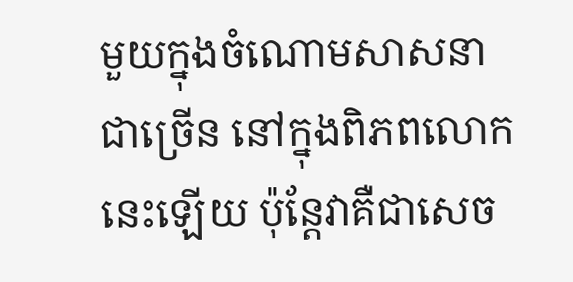មួយក្នុងចំណោមសាសនាជាច្រើន នៅក្នុងពិភពលោកនេះឡើយ ប៉ុន្តែវាគឺជាសេច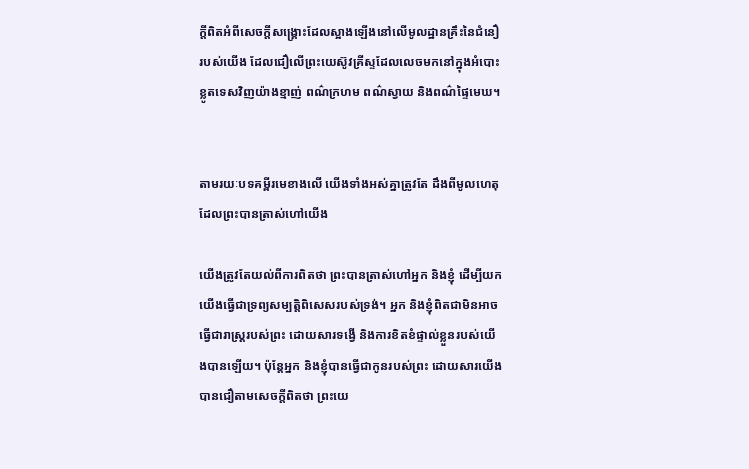ក្តីពិតអំពីសេចក្តីសង្រ្គោះដែលស្អាងឡើងនៅលើមូលដ្ឋានគ្រឹះនៃជំនឿរបស់យើង ដែលជឿលើព្រះយេស៊ូវគ្រីស្ទដែលលេចមកនៅក្នុងអំបោះខ្លូតទេសវិញយ៉ាងខ្មាញ់ ពណ៌ក្រហម ពណ៌ស្វាយ និងពណ៌ផ្ទៃមេឃ។


តាមរយៈបទគម្ពីរមេខាងលើ យើងទាំងអស់គ្នាត្រូវតែ ដឹងពីមូលហេតុដែលព្រះបានត្រាស់ហៅយើង

យើងត្រូវតែយល់ពីការពិតថា ព្រះបានត្រាស់ហៅអ្នក និងខ្ញុំ ដើម្បីយកយើងធ្វើជាទ្រព្យសម្បត្តិពិសេសរបស់ទ្រង់។ អ្នក និងខ្ញុំពិតជាមិនអាចធ្វើជារាស្ត្ររបស់ព្រះ ដោយសារទង្វើ និងការខិតខំផ្ទាល់ខ្លួនរបស់យើងបានឡើយ។ ប៉ុន្តែអ្នក និងខ្ញុំបានធ្វើជាកូនរបស់ព្រះ ដោយសារយើងបានជឿតាមសេចក្តីពិតថា ព្រះយេ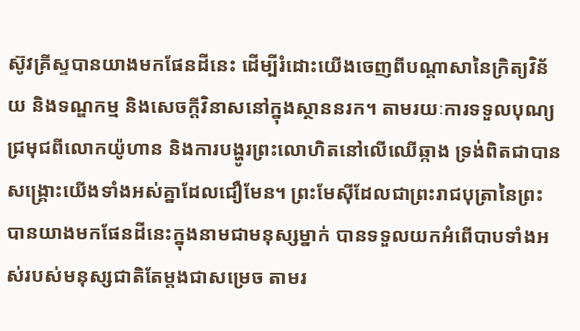ស៊ូវគ្រីស្ទបានយាងមកផែនដីនេះ ដើម្បីរំដោះយើងចេញពីបណ្តាសានៃក្រិត្យវិន័យ និងទណ្ឌកម្ម និងសេចក្តីវិនាសនៅក្នុងស្ថាននរក។ តាមរយៈការទទួលបុណ្យជ្រមុជពីលោកយ៉ូហាន និងការបង្ហូរព្រះលោហិតនៅលើឈើឆ្កាង ទ្រង់ពិតជាបានសង្រ្គោះយើងទាំងអស់គ្នាដែលជឿមែន។ ព្រះមែស៊ីដែលជាព្រះរាជបុត្រានៃព្រះ បានយាងមកផែនដីនេះក្នុងនាមជាមនុស្សម្នាក់ បានទទួលយកអំពើបាបទាំងអស់របស់មនុស្សជាតិតែម្តងជាសម្រេច តាមរ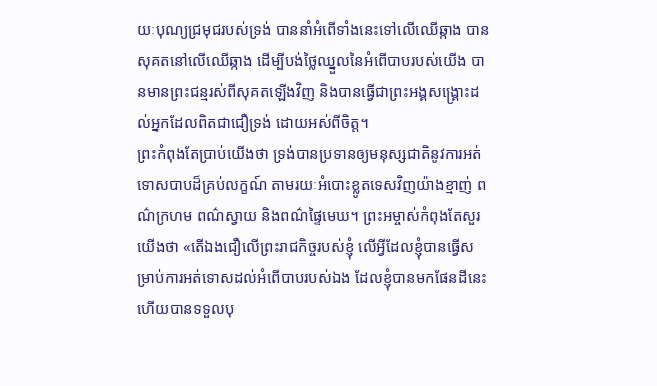យៈបុណ្យជ្រមុជរបស់ទ្រង់ បាននាំអំពើទាំងនេះទៅលើឈើឆ្កាង បានសុគតនៅលើឈើឆ្កាង ដើម្បីបង់ថ្លៃឈ្នួលនៃអំពើបាបរបស់យើង បានមានព្រះជន្មរស់ពីសុគតឡើងវិញ និងបានធ្វើជាព្រះអង្គសង្រ្គោះដល់អ្នកដែលពិតជាជឿទ្រង់ ដោយអស់ពីចិត្ត។
ព្រះកំពុងតែប្រាប់យើងថា ទ្រង់បានប្រទានឲ្យមនុស្សជាតិនូវការអត់ទោសបាបដ៏គ្រប់លក្ខណ៍ តាមរយៈអំបោះខ្លូតទេសវិញយ៉ាងខ្មាញ់ ពណ៌ក្រហម ពណ៌ស្វាយ និងពណ៌ផ្ទៃមេឃ។ ព្រះអម្ចាស់កំពុងតែសួរយើងថា «តើឯងជឿលើព្រះរាជកិច្ចរបស់ខ្ញុំ លើអ្វីដែលខ្ញុំបានធ្វើសម្រាប់ការអត់ទោសដល់អំពើបាបរបស់ឯង ដែលខ្ញុំបានមកផែនដីនេះ ហើយបានទទួលបុ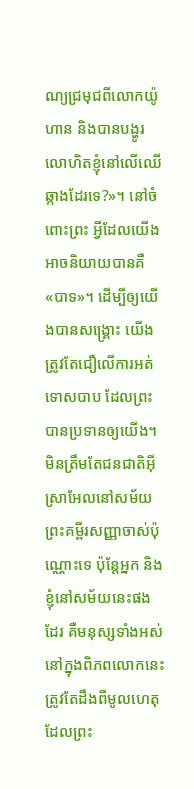ណ្យជ្រមុជពីលោកយ៉ូហាន និងបានបង្ហូរលោហិតខ្ញុំនៅលើឈើឆ្កាងដែរទេ?»។ នៅចំពោះព្រះ អ្វីដែលយើងអាចនិយាយបានគឺ «បាទ»។ ដើម្បីឲ្យយើងបានសង្រ្គោះ យើងត្រូវតែជឿលើការអត់ទោសបាប ដែលព្រះបានប្រទានឲ្យយើង។ មិនត្រឹមតែជនជាតិអ៊ីស្រាអែលនៅសម័យព្រះគម្ពីរសញ្ញាចាស់ប៉ុណ្ណោះទេ ប៉ុន្តែអ្នក និងខ្ញុំនៅសម័យនេះផងដែរ គឺមនុស្សទាំងអស់នៅក្នុងពិភពលោកនេះ ត្រូវតែដឹងពីមូលហេតុដែលព្រះ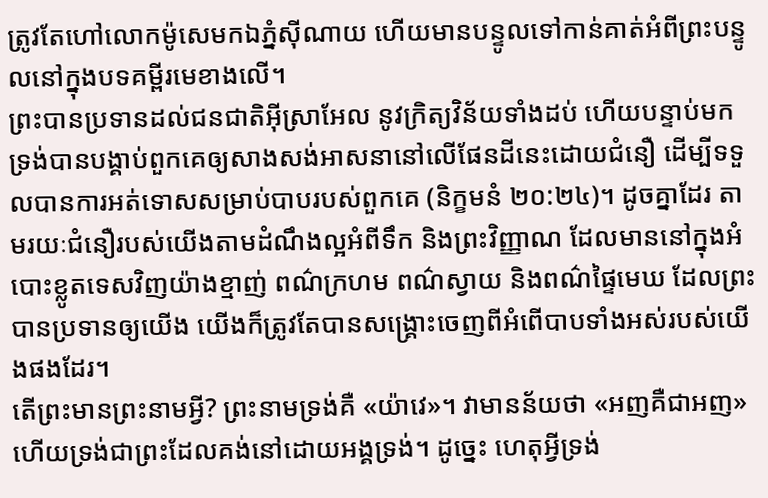ត្រូវតែហៅលោកម៉ូសេមកឯភ្នំស៊ីណាយ ហើយមានបន្ទូលទៅកាន់គាត់អំពីព្រះបន្ទូលនៅក្នុងបទគម្ពីរមេខាងលើ។
ព្រះបានប្រទានដល់ជនជាតិអ៊ីស្រាអែល នូវក្រិត្យវិន័យទាំងដប់ ហើយបន្ទាប់មក ទ្រង់បានបង្គាប់ពួកគេឲ្យសាងសង់អាសនានៅលើផែនដីនេះដោយជំនឿ ដើម្បីទទួលបានការអត់ទោសសម្រាប់បាបរបស់ពួកគេ (និក្ខមនំ ២០:២៤)។ ដូចគ្នាដែរ តាមរយៈជំនឿរបស់យើងតាមដំណឹងល្អអំពីទឹក និងព្រះវិញ្ញាណ ដែលមាននៅក្នុងអំបោះខ្លូតទេសវិញយ៉ាងខ្មាញ់ ពណ៌ក្រហម ពណ៌ស្វាយ និងពណ៌ផ្ទៃមេឃ ដែលព្រះបានប្រទានឲ្យយើង យើងក៏ត្រូវតែបានសង្រ្គោះចេញពីអំពើបាបទាំងអស់របស់យើងផងដែរ។
តើព្រះមានព្រះនាមអ្វី? ព្រះនាមទ្រង់គឺ «យ៉ាវេ»។ វាមានន័យថា «អញគឺជាអញ» ហើយទ្រង់ជាព្រះដែលគង់នៅដោយអង្គទ្រង់។ ដូច្នេះ ហេតុអ្វីទ្រង់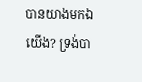បានយាងមកឯយើង? ទ្រង់បា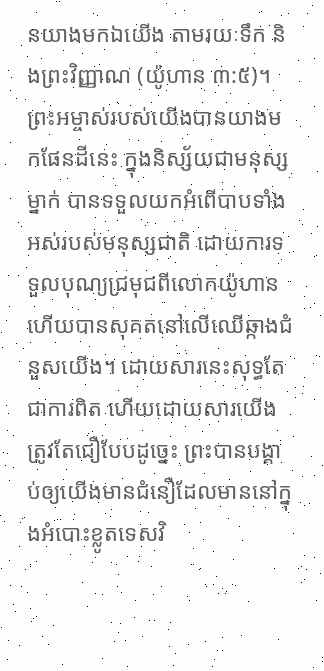នយាងមកឯយើង តាមរយៈទឹក និងព្រះវិញ្ញាណ (យ៉ូហាន ៣:៥)។ ព្រះអម្ចាស់របស់យើងបានយាងមកផែនដីនេះ ក្នុងនិស្ស័យជាមនុស្សម្នាក់ បានទទួលយកអំពើបាបទាំងអស់របស់មនុស្សជាតិ ដោយការទទួលបុណ្យជ្រមុជពីលោកយ៉ូហាន ហើយបានសុគតនៅលើឈើឆ្កាងជំនួសយើង។ ដោយសារនេះសុទ្ធតែជាការពិត ហើយដោយសារយើងត្រូវតែជឿបែបដូច្នេះ ព្រះបានបង្គាប់ឲ្យយើងមានជំនឿដែលមាននៅក្នុងអំបោះខ្លូតទេសវិ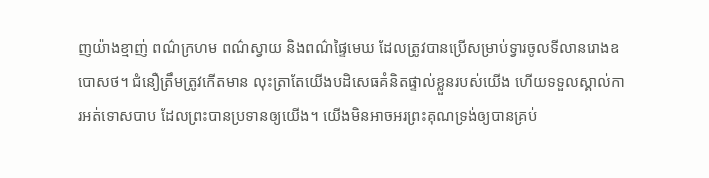ញយ៉ាងខ្មាញ់ ពណ៌ក្រហម ពណ៌ស្វាយ និងពណ៌ផ្ទៃមេឃ ដែលត្រូវបានប្រើសម្រាប់ទ្វារចូលទីលានរោងឧបោសថ។ ជំនឿត្រឹមត្រូវកើតមាន លុះត្រាតែយើងបដិសេធគំនិតផ្ទាល់ខ្លួនរបស់យើង ហើយទទួលស្គាល់ការអត់ទោសបាប ដែលព្រះបានប្រទានឲ្យយើង។ យើងមិនអាចអរព្រះគុណទ្រង់ឲ្យបានគ្រប់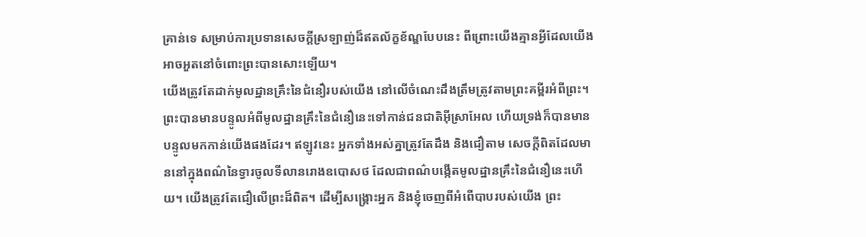គ្រាន់ទេ សម្រាប់ការប្រទានសេចក្តីស្រឡាញ់ដ៏ឥតល័ក្ខខ័ណ្ឌបែបនេះ ពីព្រោះយើងគ្មានអ្វីដែលយើងអាចអួតនៅចំពោះព្រះបានសោះឡើយ។
យើងត្រូវតែដាក់មូលដ្ឋានគ្រឹះនៃជំនឿរបស់យើង នៅលើចំណេះដឹងត្រឹមត្រូវតាមព្រះគម្ពីរអំពីព្រះ។ ព្រះបានមានបន្ទូលអំពីមូលដ្ឋានគ្រឹះនៃជំនឿនេះទៅកាន់ជនជាតិអ៊ីស្រាអែល ហើយទ្រង់ក៏បានមានបន្ទូលមកកាន់យើងផងដែរ។ ឥឡូវនេះ អ្នកទាំងអស់គ្នាត្រូវតែដឹង និងជឿតាម សេចក្តីពិតដែលមាននៅក្នុងពណ៌នៃទ្វារចូលទីលានរោងឧបោសថ ដែលជាពណ៌បង្កើតមូលដ្ឋានគ្រឹះនៃជំនឿនេះហើយ។ យើងត្រូវតែជឿលើព្រះដ៏ពិត។ ដើម្បីសង្រ្គោះអ្នក និងខ្ញុំចេញពីអំពើបាបរបស់យើង ព្រះ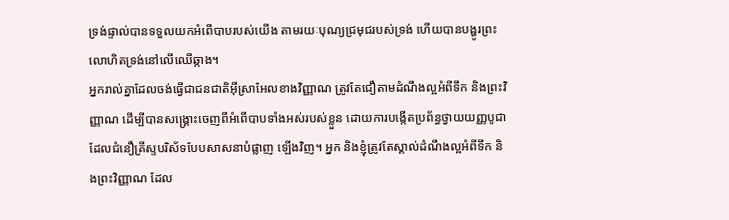ទ្រង់ផ្ទាល់បានទទួលយកអំពើបាបរបស់យើង តាមរយៈបុណ្យជ្រមុជរបស់ទ្រង់ ហើយបានបង្ហូរព្រះលោហិតទ្រង់នៅលើឈើឆ្កាង។
អ្នករាល់គ្នាដែលចង់ធ្វើជាជនជាតិអ៊ីស្រាអែលខាងវិញ្ញាណ ត្រូវតែជឿតាមដំណឹងល្អអំពីទឹក និងព្រះវិញ្ញាណ ដើម្បីបានសង្រ្គោះចេញពីអំពើបាបទាំងអស់របស់ខ្លួន ដោយការបង្កើតប្រព័ន្ធថ្វាយយញ្ញបូជាដែលជំនឿគ្រីស្ទបរិស័ទបែបសាសនាបំផ្លាញ ឡើងវិញ។ អ្នក និងខ្ញុំត្រូវតែស្គាល់ដំណឹងល្អអំពីទឹក និងព្រះវិញ្ញាណ ដែល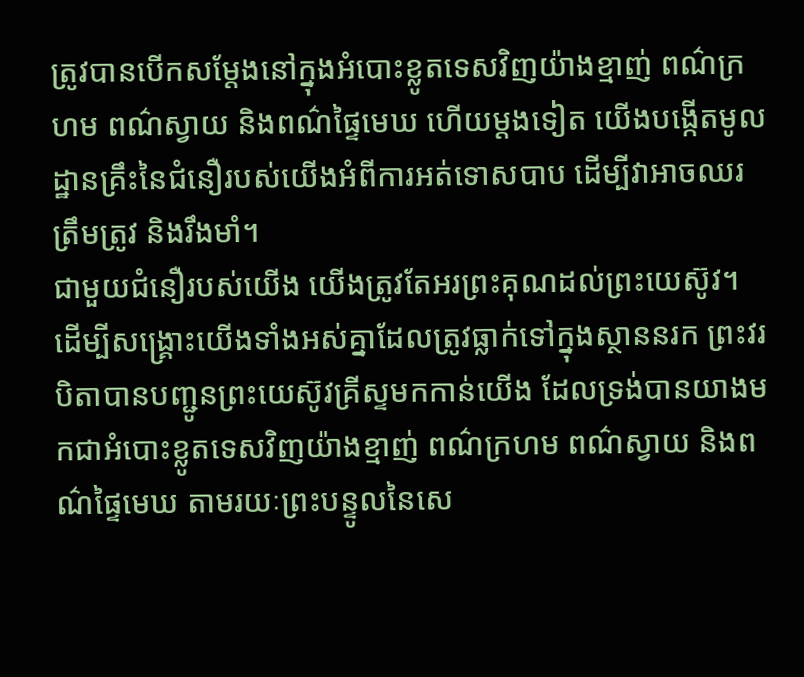ត្រូវបានបើកសម្តែងនៅក្នុងអំបោះខ្លូតទេសវិញយ៉ាងខ្មាញ់ ពណ៌ក្រហម ពណ៌ស្វាយ និងពណ៌ផ្ទៃមេឃ ហើយម្តងទៀត យើងបង្កើតមូលដ្ឋានគ្រឹះនៃជំនឿរបស់យើងអំពីការអត់ទោសបាប ដើម្បីវាអាចឈរត្រឹមត្រូវ និងរឹងមាំ។
ជាមួយជំនឿរបស់យើង យើងត្រូវតែអរព្រះគុណដល់ព្រះយេស៊ូវ។ ដើម្បីសង្រ្គោះយើងទាំងអស់គ្នាដែលត្រូវធ្លាក់ទៅក្នុងស្ថាននរក ព្រះវរបិតាបានបញ្ជូនព្រះយេស៊ូវគ្រីស្ទមកកាន់យើង ដែលទ្រង់បានយាងមកជាអំបោះខ្លូតទេសវិញយ៉ាងខ្មាញ់ ពណ៌ក្រហម ពណ៌ស្វាយ និងពណ៌ផ្ទៃមេឃ តាមរយៈព្រះបន្ទូលនៃសេ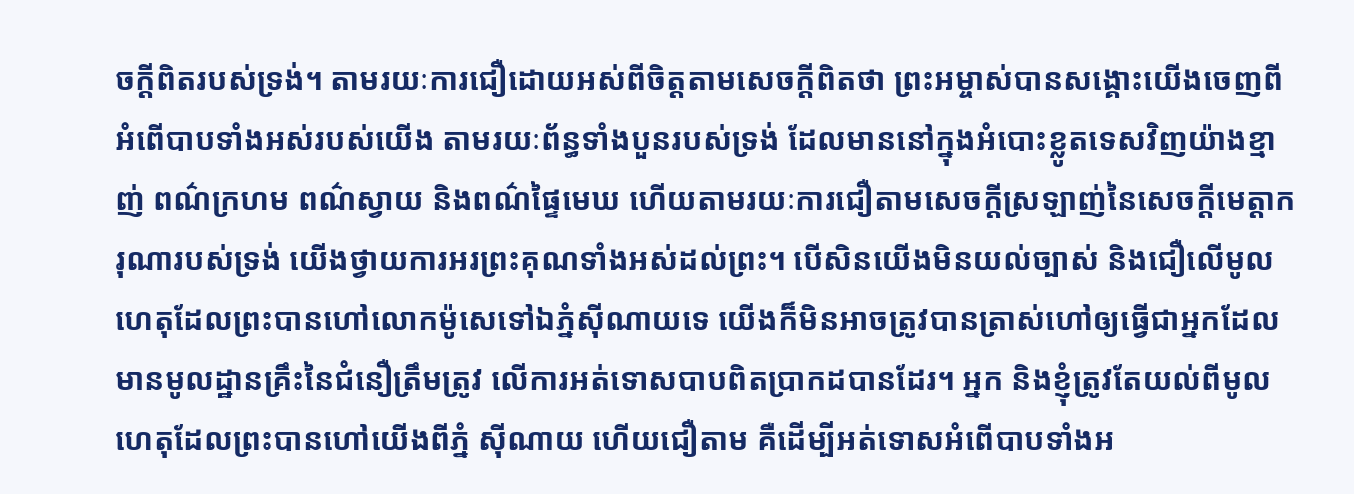ចក្តីពិតរបស់ទ្រង់។ តាមរយៈការជឿដោយអស់ពីចិត្តតាមសេចក្តីពិតថា ព្រះអម្ចាស់បានសង្គោះយើងចេញពីអំពើបាបទាំងអស់របស់យើង តាមរយៈព័ន្ធទាំងបួនរបស់ទ្រង់ ដែលមាននៅក្នុងអំបោះខ្លូតទេសវិញយ៉ាងខ្មាញ់ ពណ៌ក្រហម ពណ៌ស្វាយ និងពណ៌ផ្ទៃមេឃ ហើយតាមរយៈការជឿតាមសេចក្តីស្រឡាញ់នៃសេចក្តីមេត្តាករុណារបស់ទ្រង់ យើងថ្វាយការអរព្រះគុណទាំងអស់ដល់ព្រះ។ បើសិនយើងមិនយល់ច្បាស់ និងជឿលើមូលហេតុដែលព្រះបានហៅលោកម៉ូសេទៅឯភ្នំស៊ីណាយទេ យើងក៏មិនអាចត្រូវបានត្រាស់ហៅឲ្យធ្វើជាអ្នកដែលមានមូលដ្ឋានគ្រឹះនៃជំនឿត្រឹមត្រូវ លើការអត់ទោសបាបពិតប្រាកដបានដែរ។ អ្នក និងខ្ញុំត្រូវតែយល់ពីមូលហេតុដែលព្រះបានហៅយើងពីភ្នំ ស៊ីណាយ ហើយជឿតាម គឺដើម្បីអត់ទោសអំពើបាបទាំងអ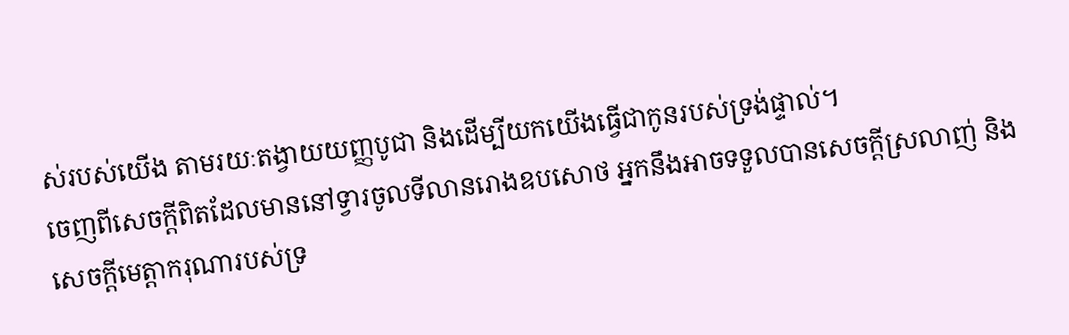ស់របស់យើង តាមរយៈតង្វាយយញ្ញបូជា និងដើម្បីយកយើងធ្វើជាកូនរបស់ទ្រង់ផ្ទាល់។
ចេញពីសេចក្តីពិតដែលមាននៅទ្វារចូលទីលានរោងឧបសោថ អ្នកនឹងអាចទទួលបានសេចក្តីស្រលាញ់ និងសេចក្តីមេត្តាករុណារបស់ទ្រ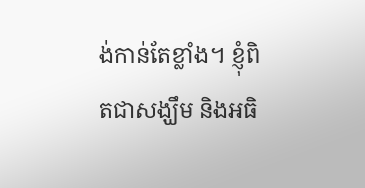ង់កាន់តែខ្លាំង។ ខ្ញុំពិតជាសង្ឃឹម និងអធិ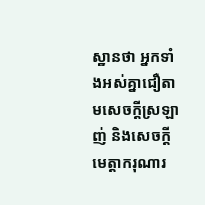ស្ឋានថា អ្នកទាំងអស់គ្នាជឿតាមសេចក្តីស្រឡាញ់ និងសេចក្តីមេត្តាករុណារ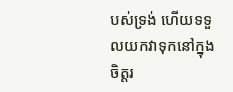បស់ទ្រង់ ហើយទទួលយកវាទុកនៅក្នុងចិត្តរ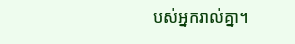បស់អ្នករាល់គ្នា។